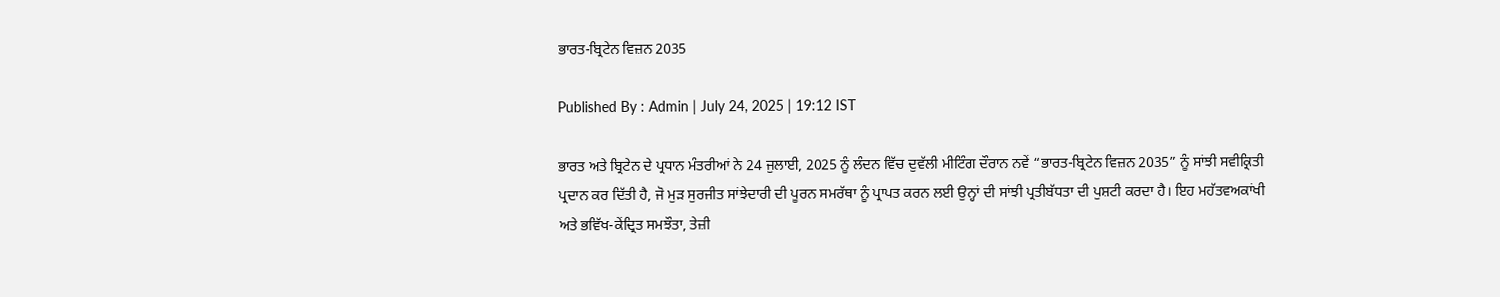ਭਾਰਤ-ਬ੍ਰਿਟੇਨ ਵਿਜ਼ਨ 2035

Published By : Admin | July 24, 2025 | 19:12 IST

ਭਾਰਤ ਅਤੇ ਬ੍ਰਿਟੇਨ ਦੇ ਪ੍ਰਧਾਨ ਮੰਤਰੀਆਂ ਨੇ 24 ਜੁਲਾਈ, 2025 ਨੂੰ ਲੰਦਨ ਵਿੱਚ ਦੁਵੱਲੀ ਮੀਟਿੰਗ ਦੌਰਾਨ ਨਵੇਂ “ਭਾਰਤ-ਬ੍ਰਿਟੇਨ ਵਿਜ਼ਨ 2035” ਨੂੰ ਸਾਂਝੀ ਸਵੀਕ੍ਰਿਤੀ ਪ੍ਰਦਾਨ ਕਰ ਦਿੱਤੀ ਹੈ, ਜੋ ਮੁੜ ਸੁਰਜੀਤ ਸਾਂਝੇਦਾਰੀ ਦੀ ਪੂਰਨ ਸਮਰੱਥਾ ਨੂੰ ਪ੍ਰਾਪਤ ਕਰਨ ਲਈ ਉਨ੍ਹਾਂ ਦੀ ਸਾਂਝੀ ਪ੍ਰਤੀਬੱਧਤਾ ਦੀ ਪੁਸ਼ਟੀ ਕਰਦਾ ਹੈ। ਇਹ ਮਹੱਤਵਅਕਾਂਖੀ ਅਤੇ ਭਵਿੱਖ-ਕੇਂਦ੍ਰਿਤ ਸਮਝੌਤਾ, ਤੇਜ਼ੀ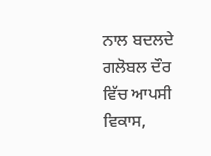ਨਾਲ ਬਦਲਦੇ ਗਲੋਬਲ ਦੌਰ ਵਿੱਚ ਆਪਸੀ ਵਿਕਾਸ,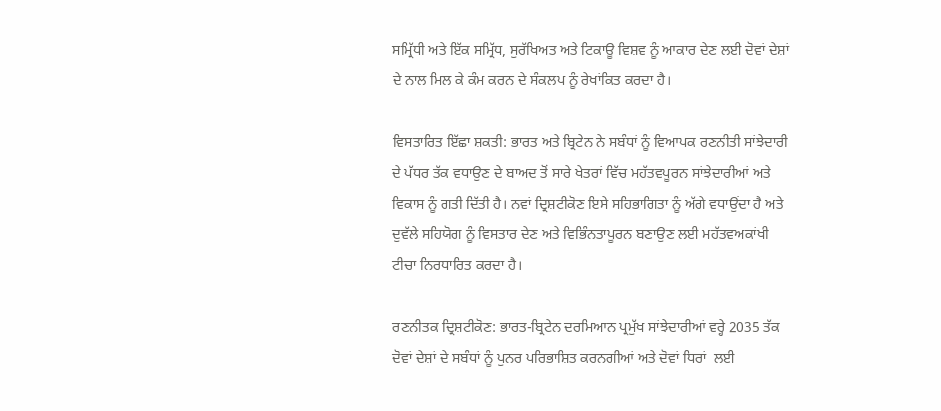ਸਮ੍ਰਿੱਧੀ ਅਤੇ ਇੱਕ ਸਮ੍ਰਿੱਧ, ਸੁਰੱਖਿਅਤ ਅਤੇ ਟਿਕਾਊ ਵਿਸ਼ਵ ਨੂੰ ਆਕਾਰ ਦੇਣ ਲਈ ਦੋਵਾਂ ਦੇਸ਼ਾਂ ਦੇ ਨਾਲ ਮਿਲ ਕੇ ਕੰਮ ਕਰਨ ਦੇ ਸੰਕਲਪ ਨੂੰ ਰੇਖਾਂਕਿਤ ਕਰਦਾ ਹੈ।

ਵਿਸਤਾਰਿਤ ਇੱਛਾ ਸ਼ਕਤੀ: ਭਾਰਤ ਅਤੇ ਬ੍ਰਿਟੇਨ ਨੇ ਸਬੰਧਾਂ ਨੂੰ ਵਿਆਪਕ ਰਣਨੀਤੀ ਸਾਂਝੇਦਾਰੀ ਦੇ ਪੱਧਰ ਤੱਕ ਵਧਾਉਣ ਦੇ ਬਾਅਦ ਤੋਂ ਸਾਰੇ ਖੇਤਰਾਂ ਵਿੱਚ ਮਹੱਤਵਪੂਰਨ ਸਾਂਝੇਦਾਰੀਆਂ ਅਤੇ ਵਿਕਾਸ ਨੂੰ ਗਤੀ ਦਿੱਤੀ ਹੈ। ਨਵਾਂ ਦ੍ਰਿਸ਼ਟੀਕੋਣ ਇਸੇ ਸਹਿਭਾਗਿਤਾ ਨੂੰ ਅੱਗੇ ਵਧਾਉਂਦਾ ਹੈ ਅਤੇ ਦੁਵੱਲੇ ਸਹਿਯੋਗ ਨੂੰ ਵਿਸਤਾਰ ਦੇਣ ਅਤੇ ਵਿਭਿੰਨਤਾਪੂਰਨ ਬਣਾਉਣ ਲਈ ਮਹੱਤਵਅਕਾਂਖੀ ਟੀਚਾ ਨਿਰਧਾਰਿਤ ਕਰਦਾ ਹੈ।

ਰਣਨੀਤਕ ਦ੍ਰਿਸ਼ਟੀਕੋਣ: ਭਾਰਤ-ਬ੍ਰਿਟੇਨ ਦਰਮਿਆਨ ਪ੍ਰਮੁੱਖ ਸਾਂਝੇਦਾਰੀਆਂ ਵਰ੍ਹੇ 2035 ਤੱਕ ਦੋਵਾਂ ਦੇਸ਼ਾਂ ਦੇ ਸਬੰਧਾਂ ਨੂੰ ਪੁਨਰ ਪਰਿਭਾਸ਼ਿਤ ਕਰਨਗੀਆਂ ਅਤੇ ਦੋਵਾਂ ਧਿਰਾਂ  ਲਈ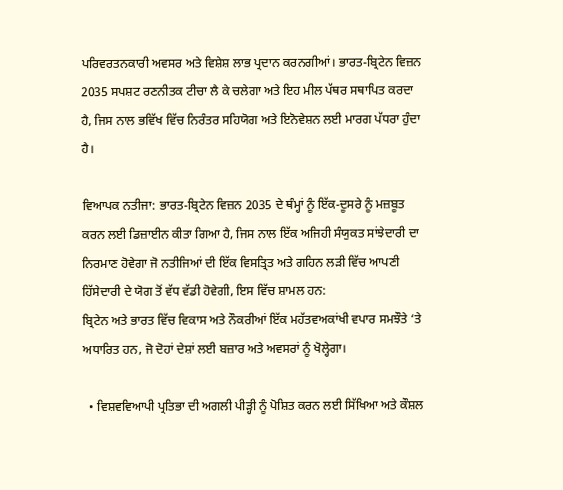ਪਰਿਵਰਤਨਕਾਰੀ ਅਵਸਰ ਅਤੇ ਵਿਸ਼ੇਸ਼ ਲਾਭ ਪ੍ਰਦਾਨ ਕਰਨਗੀਆਂ। ਭਾਰਤ-ਬ੍ਰਿਟੇਨ ਵਿਜ਼ਨ 2035 ਸਪਸ਼ਟ ਰਣਨੀਤਕ ਟੀਚਾ ਲੈ ਕੇ ਚਲੇਗਾ ਅਤੇ ਇਹ ਮੀਲ ਪੱਥਰ ਸਥਾਪਿਤ ਕਰਦਾ ਹੈ, ਜਿਸ ਨਾਲ ਭਵਿੱਖ ਵਿੱਚ ਨਿਰੰਤਰ ਸਹਿਯੋਗ ਅਤੇ ਇਨੋਵੇਸ਼ਨ ਲਈ ਮਾਰਗ ਪੱਧਰਾ ਹੁੰਦਾ ਹੈ।

ਵਿਆਪਕ ਨਤੀਜਾ: ਭਾਰਤ-ਬ੍ਰਿਟੇਨ ਵਿਜ਼ਨ 2035 ਦੇ ਥੰਮ੍ਹਾਂ ਨੂੰ ਇੱਕ-ਦੂਸਰੇ ਨੂੰ ਮਜ਼ਬੂਤ ਕਰਨ ਲਈ ਡਿਜ਼ਾਈਨ ਕੀਤਾ ਗਿਆ ਹੈ, ਜਿਸ ਨਾਲ ਇੱਕ ਅਜਿਹੀ ਸੰਯੁਕਤ ਸਾਂਝੇਦਾਰੀ ਦਾ ਨਿਰਮਾਣ ਹੋਵੇਗਾ ਜੋ ਨਤੀਜਿਆਂ ਦੀ ਇੱਕ ਵਿਸਤ੍ਰਿਤ ਅਤੇ ਗਹਿਨ ਲੜੀ ਵਿੱਚ ਆਪਣੀ ਹਿੱਸੇਦਾਰੀ ਦੇ ਯੋਗ ਤੋਂ ਵੱਧ ਵੱਡੀ ਹੋਵੇਗੀ, ਇਸ ਵਿੱਚ ਸ਼ਾਮਲ ਹਨ:
ਬ੍ਰਿਟੇਨ ਅਤੇ ਭਾਰਤ ਵਿੱਚ ਵਿਕਾਸ ਅਤੇ ਨੌਕਰੀਆਂ ਇੱਕ ਮਹੱਤਵਅਕਾਂਖੀ ਵਪਾਰ ਸਮਝੌਤੇ ‘ਤੇ ਅਧਾਰਿਤ ਹਨ, ਜੋ ਦੋਹਾਂ ਦੇਸ਼ਾਂ ਲਈ ਬਜ਼ਾਰ ਅਤੇ ਅਵਸਰਾਂ ਨੂੰ ਖੋਲ੍ਹੇਗਾ।

  • ਵਿਸ਼ਵਵਿਆਪੀ ਪ੍ਰਤਿਭਾ ਦੀ ਅਗਲੀ ਪੀੜ੍ਹੀ ਨੂੰ ਪੋਸ਼ਿਤ ਕਰਨ ਲਈ ਸਿੱਖਿਆ ਅਤੇ ਕੌਸ਼ਲ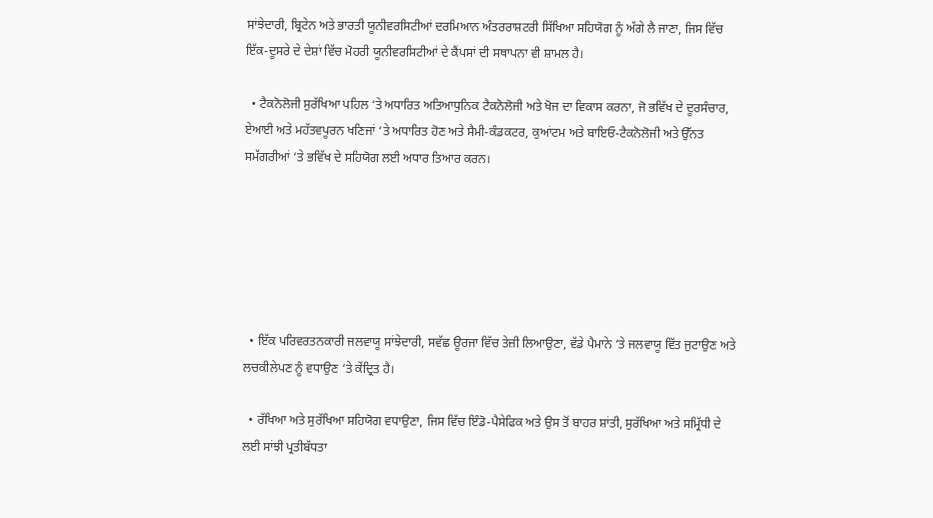ਸਾਂਝੇਦਾਰੀ, ਬ੍ਰਿਟੇਨ ਅਤੇ ਭਾਰਤੀ ਯੂਨੀਵਰਸਿਟੀਆਂ ਦਰਮਿਆਨ ਅੰਤਰਰਾਸ਼ਟਰੀ ਸਿੱਖਿਆ ਸਹਿਯੋਗ ਨੂੰ ਅੱਗੇ ਲੈ ਜਾਣਾ, ਜਿਸ ਵਿੱਚ ਇੱਕ-ਦੂਸਰੇ ਦੇ ਦੇਸ਼ਾਂ ਵਿੱਚ ਮੋਹਰੀ ਯੂਨੀਵਰਸਿਟੀਆਂ ਦੇ ਕੈਂਪਸਾਂ ਦੀ ਸਥਾਪਨਾ ਵੀ ਸ਼ਾਮਲ ਹੈ।

  • ਟੈਕਨੋਲੋਜੀ ਸੁਰੱਖਿਆ ਪਹਿਲ ‘ਤੇ ਅਧਾਰਿਤ ਅਤਿਆਧੁਨਿਕ ਟੈਕਨੋਲੋਜੀ ਅਤੇ ਖੋਜ ਦਾ ਵਿਕਾਸ ਕਰਨਾ, ਜੋ ਭਵਿੱਖ ਦੇ ਦੂਰਸੰਚਾਰ, ਏਆਈ ਅਤੇ ਮਹੱਤਵਪੂਰਨ ਖਣਿਜਾਂ ‘ਤੇ ਅਧਾਰਿਤ ਹੋਣ ਅਤੇ ਸੈਮੀ-ਕੰਡਕਟਰ, ਕੁਆਂਟਮ ਅਤੇ ਬਾਇਓ-ਟੈਕਨੋਲੋਜੀ ਅਤੇ ਉੱਨਤ ਸਮੱਗਰੀਆਂ ‘ਤੇ ਭਵਿੱਖ ਦੇ ਸਹਿਯੋਗ ਲਈ ਅਧਾਰ ਤਿਆਰ ਕਰਨ।






  • ਇੱਕ ਪਰਿਵਰਤਨਕਾਰੀ ਜਲਵਾਯੂ ਸਾਂਝੇਦਾਰੀ, ਸਵੱਛ ਊਰਜਾ ਵਿੱਚ ਤੇਜ਼ੀ ਲਿਆਉਣਾ, ਵੱਡੇ ਪੈਮਾਨੇ ‘ਤੇ ਜਲਵਾਯੂ ਵਿੱਤ ਜੁਟਾਉਣ ਅਤੇ ਲਚਕੀਲੇਪਣ ਨੂੰ ਵਧਾਉਣ ‘ਤੇ ਕੇਂਦ੍ਰਿਤ ਹੈ।

  • ਰੱਖਿਆ ਅਤੇ ਸੁਰੱਖਿਆ ਸਹਿਯੋਗ ਵਧਾਉਣਾ, ਜਿਸ ਵਿੱਚ ਇੰਡੋ-ਪੈਸੇਫਿਕ ਅਤੇ ਉਸ ਤੋਂ ਬਾਹਰ ਸ਼ਾਂਤੀ, ਸੁਰੱਖਿਆ ਅਤੇ ਸਮ੍ਰਿੱਧੀ ਦੇ ਲਈ ਸਾਂਝੀ ਪ੍ਰਤੀਬੱਧਤਾ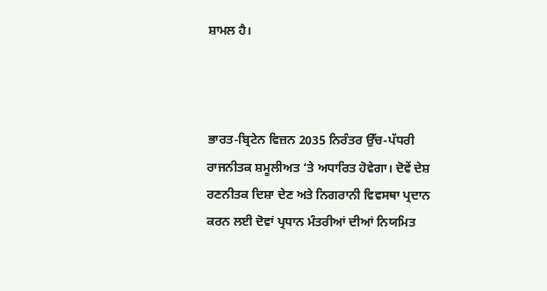ਸ਼ਾਮਲ ਹੈ।



ਭਾਰਤ-ਬ੍ਰਿਟੇਨ ਵਿਜ਼ਨ 2035 ਨਿਰੰਤਰ ਉੱਚ-ਪੱਧਰੀ ਰਾਜਨੀਤਕ ਸ਼ਮੂਲੀਅਤ ‘ਤੇ ਅਧਾਰਿਤ ਹੋਵੇਗਾ। ਦੋਵੇਂ ਦੇਸ਼ ਰਣਨੀਤਕ ਦਿਸ਼ਾ ਦੇਣ ਅਤੇ ਨਿਗਰਾਨੀ ਵਿਵਸਥਾ ਪ੍ਰਦਾਨ ਕਰਨ ਲਈ ਦੋਵਾਂ ਪ੍ਰਧਾਨ ਮੰਤਰੀਆਂ ਦੀਆਂ ਨਿਯਮਿਤ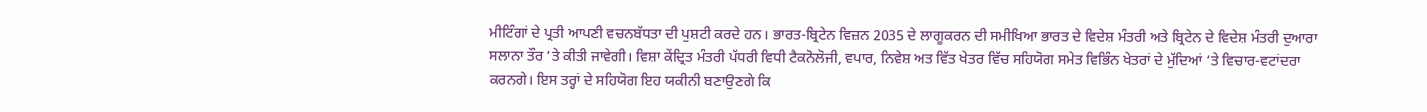ਮੀਟਿੰਗਾਂ ਦੇ ਪ੍ਰਤੀ ਆਪਣੀ ਵਚਨਬੱਧਤਾ ਦੀ ਪੁਸ਼ਟੀ ਕਰਦੇ ਹਨ। ਭਾਰਤ-ਬ੍ਰਿਟੇਨ ਵਿਜ਼ਨ 2035 ਦੇ ਲਾਗੂਕਰਨ ਦੀ ਸਮੀਖਿਆ ਭਾਰਤ ਦੇ ਵਿਦੇਸ਼ ਮੰਤਰੀ ਅਤੇ ਬ੍ਰਿਟੇਨ ਦੇ ਵਿਦੇਸ਼ ਮੰਤਰੀ ਦੁਆਰਾ ਸਲਾਨਾ ਤੌਰ ‘ਤੇ ਕੀਤੀ ਜਾਵੇਗੀ। ਵਿਸ਼ਾ ਕੇਂਦ੍ਰਿਤ ਮੰਤਰੀ ਪੱਧਰੀ ਵਿਧੀ ਟੈਕਨੋਲੋਜੀ, ਵਪਾਰ, ਨਿਵੇਸ਼ ਅਤ ਵਿੱਤ ਖੇਤਰ ਵਿੱਚ ਸਹਿਯੋਗ ਸਮੇਤ ਵਿਭਿੰਨ ਖੇਤਰਾਂ ਦੇ ਮੁੱਦਿਆਂ ‘ਤੇ ਵਿਚਾਰ-ਵਟਾਂਦਰਾ ਕਰਨਗੇ। ਇਸ ਤਰ੍ਹਾਂ ਦੇ ਸਹਿਯੋਗ ਇਹ ਯਕੀਨੀ ਬਣਾਉਣਗੇ ਕਿ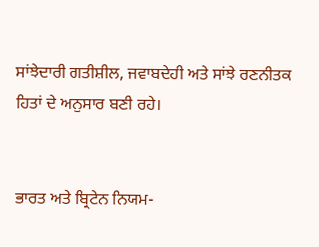ਸਾਂਝੇਦਾਰੀ ਗਤੀਸ਼ੀਲ, ਜਵਾਬਦੇਹੀ ਅਤੇ ਸਾਂਝੇ ਰਣਨੀਤਕ ਹਿਤਾਂ ਦੇ ਅਨੁਸਾਰ ਬਣੀ ਰਹੇ।


ਭਾਰਤ ਅਤੇ ਬ੍ਰਿਟੇਨ ਨਿਯਮ-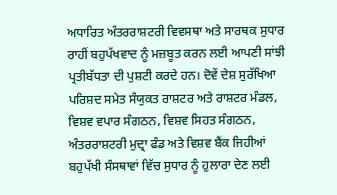ਅਧਾਰਿਤ ਅੰਤਰਰਾਸ਼ਟਰੀ ਵਿਵਸਥਾ ਅਤੇ ਸਾਰਥਕ ਸੁਧਾਰ ਰਾਹੀਂ ਬਹੁਪੱਖਵਾਦ ਨੂੰ ਮਜ਼ਬੂਤ ਕਰਨ ਲਈ ਆਪਣੀ ਸਾਂਝੀ ਪ੍ਰਤੀਬੱਧਤਾ ਦੀ ਪੁਸ਼ਟੀ ਕਰਦੇ ਹਨ। ਦੋਵੇਂ ਦੇਸ਼ ਸੁਰੱਖਿਆ ਪਰਿਸ਼ਦ ਸਮੇਤ ਸੰਯੁਕਤ ਰਾਸ਼ਟਰ ਅਤੇ ਰਾਸ਼ਟਰ ਮੰਡਲ, ਵਿਸ਼ਵ ਵਪਾਰ ਸੰਗਠਨ, ਵਿਸ਼ਵ ਸਿਹਤ ਸੰਗਠਨ, ਅੰਤਰਰਾਸ਼ਟਰੀ ਮੁਦ੍ਰਾ ਫੰਡ ਅਤੇ ਵਿਸ਼ਵ ਬੈਂਕ ਜਿਹੀਆਂ ਬਹੁਪੱਖੀ ਸੰਸਥਾਵਾਂ ਵਿੱਚ ਸੁਧਾਰ ਨੂੰ ਹੁਲਾਰਾ ਦੇਣ ਲਈ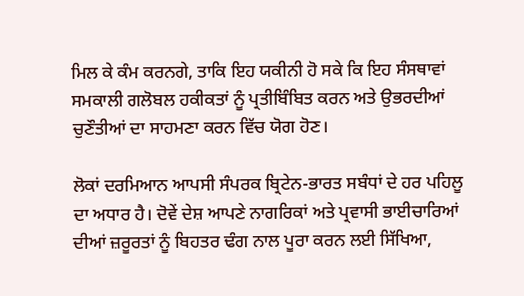ਮਿਲ ਕੇ ਕੰਮ ਕਰਨਗੇ, ਤਾਕਿ ਇਹ ਯਕੀਨੀ ਹੋ ਸਕੇ ਕਿ ਇਹ ਸੰਸਥਾਵਾਂ ਸਮਕਾਲੀ ਗਲੋਬਲ ਹਕੀਕਤਾਂ ਨੂੰ ਪ੍ਰਤੀਬਿੰਬਿਤ ਕਰਨ ਅਤੇ ਉਭਰਦੀਆਂ ਚੁਣੌਤੀਆਂ ਦਾ ਸਾਹਮਣਾ ਕਰਨ ਵਿੱਚ ਯੋਗ ਹੋਣ।

ਲੋਕਾਂ ਦਰਮਿਆਨ ਆਪਸੀ ਸੰਪਰਕ ਬ੍ਰਿਟੇਨ-ਭਾਰਤ ਸਬੰਧਾਂ ਦੇ ਹਰ ਪਹਿਲੂ ਦਾ ਅਧਾਰ ਹੈ। ਦੋਵੇਂ ਦੇਸ਼ ਆਪਣੇ ਨਾਗਰਿਕਾਂ ਅਤੇ ਪ੍ਰਵਾਸੀ ਭਾਈਚਾਰਿਆਂ ਦੀਆਂ ਜ਼ਰੂਰਤਾਂ ਨੂੰ ਬਿਹਤਰ ਢੰਗ ਨਾਲ ਪੂਰਾ ਕਰਨ ਲਈ ਸਿੱਖਿਆ,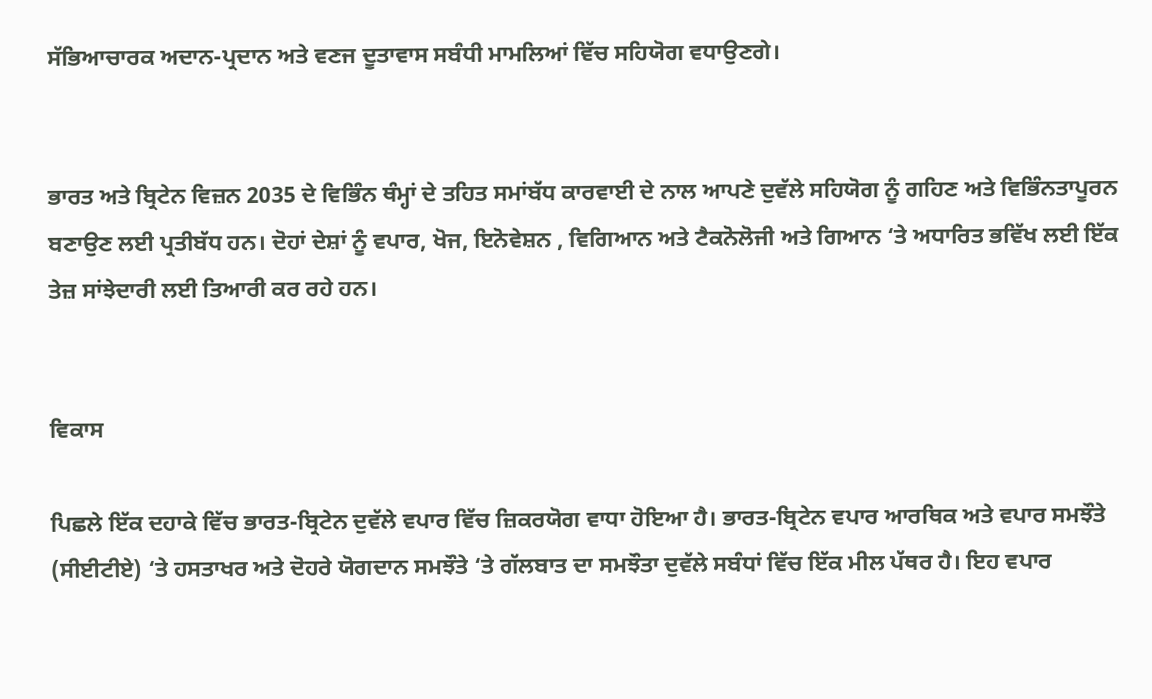ਸੱਭਿਆਚਾਰਕ ਅਦਾਨ-ਪ੍ਰਦਾਨ ਅਤੇ ਵਣਜ ਦੂਤਾਵਾਸ ਸਬੰਧੀ ਮਾਮਲਿਆਂ ਵਿੱਚ ਸਹਿਯੋਗ ਵਧਾਉਣਗੇ।


ਭਾਰਤ ਅਤੇ ਬ੍ਰਿਟੇਨ ਵਿਜ਼ਨ 2035 ਦੇ ਵਿਭਿੰਨ ਥੰਮ੍ਹਾਂ ਦੇ ਤਹਿਤ ਸਮਾਂਬੱਧ ਕਾਰਵਾਈ ਦੇ ਨਾਲ ਆਪਣੇ ਦੁਵੱਲੇ ਸਹਿਯੋਗ ਨੂੰ ਗਹਿਣ ਅਤੇ ਵਿਭਿੰਨਤਾਪੂਰਨ ਬਣਾਉਣ ਲਈ ਪ੍ਰਤੀਬੱਧ ਹਨ। ਦੋਹਾਂ ਦੇਸ਼ਾਂ ਨੂੰ ਵਪਾਰ, ਖੋਜ, ਇਨੋਵੇਸ਼ਨ , ਵਿਗਿਆਨ ਅਤੇ ਟੈਕਨੋਲੋਜੀ ਅਤੇ ਗਿਆਨ ‘ਤੇ ਅਧਾਰਿਤ ਭਵਿੱਖ ਲਈ ਇੱਕ ਤੇਜ਼ ਸਾਂਝੇਦਾਰੀ ਲਈ ਤਿਆਰੀ ਕਰ ਰਹੇ ਹਨ।


ਵਿਕਾਸ

ਪਿਛਲੇ ਇੱਕ ਦਹਾਕੇ ਵਿੱਚ ਭਾਰਤ-ਬ੍ਰਿਟੇਨ ਦੁਵੱਲੇ ਵਪਾਰ ਵਿੱਚ ਜ਼ਿਕਰਯੋਗ ਵਾਧਾ ਹੋਇਆ ਹੈ। ਭਾਰਤ-ਬ੍ਰਿਟੇਨ ਵਪਾਰ ਆਰਥਿਕ ਅਤੇ ਵਪਾਰ ਸਮਝੌਤੇ (ਸੀਈਟੀਏ) ‘ਤੇ ਹਸਤਾਖਰ ਅਤੇ ਦੋਹਰੇ ਯੋਗਦਾਨ ਸਮਝੌਤੇ ‘ਤੇ ਗੱਲਬਾਤ ਦਾ ਸਮਝੌਤਾ ਦੁਵੱਲੇ ਸਬੰਧਾਂ ਵਿੱਚ ਇੱਕ ਮੀਲ ਪੱਥਰ ਹੈ। ਇਹ ਵਪਾਰ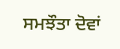ਸਮਝੌਤਾ ਦੋਵਾਂ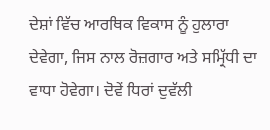ਦੇਸ਼ਾਂ ਵਿੱਚ ਆਰਥਿਕ ਵਿਕਾਸ ਨੂੰ ਹੁਲਾਰਾ ਦੇਵੇਗਾ, ਜਿਸ ਨਾਲ ਰੋਜ਼ਗਾਰ ਅਤੇ ਸਮ੍ਰਿੱਧੀ ਦਾ ਵਾਧਾ ਹੋਵੇਗਾ। ਦੋਵੇਂ ਧਿਰਾਂ ਦੁਵੱਲੀ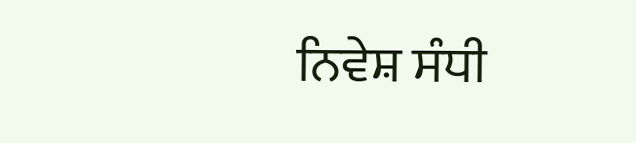ਨਿਵੇਸ਼ ਸੰਧੀ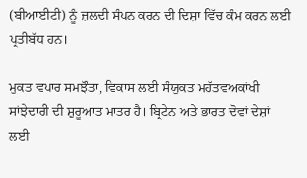(ਬੀਆਈਟੀ) ਨੂੰ ਜ਼ਲਦੀ ਸੰਪਨ ਕਰਨ ਦੀ ਦਿਸ਼ਾ ਵਿੱਚ ਕੰਮ ਕਰਨ ਲਈ ਪ੍ਰਤੀਬੱਧ ਹਨ।

ਮੁਕਤ ਵਪਾਰ ਸਮਝੌਤਾ, ਵਿਕਾਸ ਲਈ ਸੰਯੁਕਤ ਮਹੱਤਵਅਕਾਂਖੀ ਸਾਂਝੇਦਾਰੀ ਦੀ ਸ਼ੁਰੂਆਤ ਮਾਤਰ ਹੈ। ਬ੍ਰਿਟੇਨ ਅਤੇ ਭਾਰਤ ਦੋਵਾਂ ਦੇਸ਼ਾਂ ਲਈ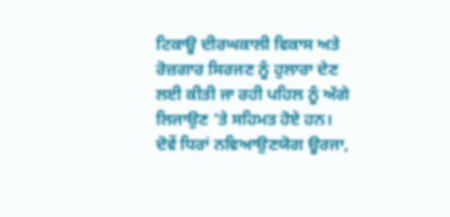ਟਿਕਾਊ ਦੀਰਘਕਾਲੀ ਵਿਕਾਸ ਅਤੇ ਰੋਜ਼ਗਾਰ ਸਿਰਜਣ ਨੂੰ ਹੁਲਾਰਾ ਦੇਣ ਲਈ ਕੀਤੀ ਜਾ ਰਹੀ ਪਹਿਲ ਨੂੰ ਅੱਗੇ ਲਿਜਾਉਣ ‘ਤੇ ਸਹਿਮਤ ਹੋਏ ਹਨ। ਦੋਵੇਂ ਧਿਰਾਂ ਨਵਿਆਉਣਯੋਗ ਊਰਜਾ,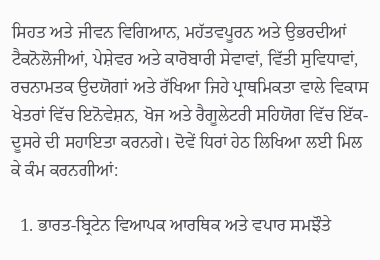ਸਿਹਤ ਅਤੇ ਜੀਵਨ ਵਿਗਿਆਨ, ਮਹੱਤਵਪੂਰਨ ਅਤੇ ਉਭਰਦੀਆਂ ਟੈਕਨੋਲੋਜੀਆਂ, ਪੇਸ਼ੇਵਰ ਅਤੇ ਕਾਰੋਬਾਰੀ ਸੇਵਾਵਾਂ, ਵਿੱਤੀ ਸੁਵਿਧਾਵਾਂ, ਰਚਨਾਮਤਕ ਉਦਯੋਗਾਂ ਅਤੇ ਰੱਖਿਆ ਜਿਹੇ ਪ੍ਰਾਥਮਿਕਤਾ ਵਾਲੇ ਵਿਕਾਸ ਖੇਤਰਾਂ ਵਿੱਚ ਇਨੋਵੇਸ਼ਨ, ਖੋਜ ਅਤੇ ਰੈਗੂਲੇਟਰੀ ਸਹਿਯੋਗ ਵਿੱਚ ਇੱਕ-ਦੂਸਰੇ ਦੀ ਸਹਾਇਤਾ ਕਰਨਗੇ। ਦੋਵੇਂ ਧਿਰਾਂ ਹੇਠ ਲਿਖਿਆ ਲਈ ਮਿਲ ਕੇ ਕੰਮ ਕਰਨਗੀਆਂ:

  1. ਭਾਰਤ-ਬ੍ਰਿਟੇਨ ਵਿਆਪਕ ਆਰਥਿਕ ਅਤੇ ਵਪਾਰ ਸਮਝੌਤੇ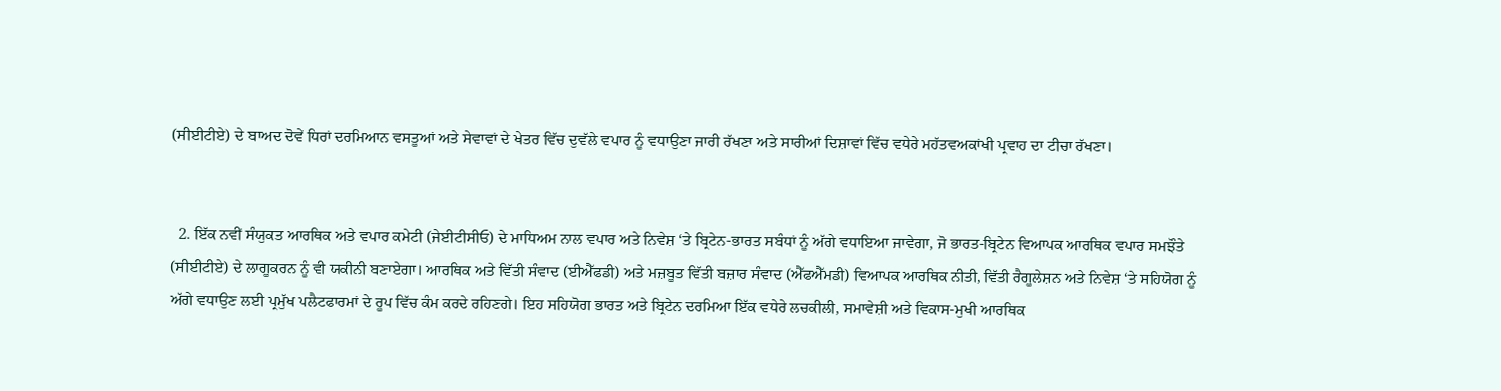(ਸੀਈਟੀਏ) ਦੇ ਬਾਅਦ ਦੋਵੇਂ ਧਿਰਾਂ ਦਰਮਿਆਨ ਵਸਤੂਆਂ ਅਤੇ ਸੇਵਾਵਾਂ ਦੇ ਖੇਤਰ ਵਿੱਚ ਦੁਵੱਲੇ ਵਪਾਰ ਨੂੰ ਵਧਾਉਣਾ ਜਾਰੀ ਰੱਖਣਾ ਅਤੇ ਸਾਰੀਆਂ ਦਿਸ਼ਾਵਾਂ ਵਿੱਚ ਵਧੇਰੇ ਮਹੱਤਵਅਕਾਂਖੀ ਪ੍ਰਵਾਹ ਦਾ ਟੀਚਾ ਰੱਖਣਾ।


  2. ਇੱਕ ਨਵੀਂ ਸੰਯੁਕਤ ਆਰਥਿਕ ਅਤੇ ਵਪਾਰ ਕਮੇਟੀ (ਜੇਈਟੀਸੀਓ) ਦੇ ਮਾਧਿਅਮ ਨਾਲ ਵਪਾਰ ਅਤੇ ਨਿਵੇਸ਼ ‘ਤੇ ਬ੍ਰਿਟੇਨ-ਭਾਰਤ ਸਬੰਧਾਂ ਨੂੰ ਅੱਗੇ ਵਧਾਇਆ ਜਾਵੇਗਾ, ਜੋ ਭਾਰਤ-ਬ੍ਰਿਟੇਨ ਵਿਆਪਕ ਆਰਥਿਕ ਵਪਾਰ ਸਮਝੌਤੇ (ਸੀਈਟੀਏ) ਦੇ ਲਾਗੂਕਰਨ ਨੂੰ ਵੀ ਯਕੀਨੀ ਬਣਾਏਗਾ। ਆਰਥਿਕ ਅਤੇ ਵਿੱਤੀ ਸੰਵਾਦ (ਈਐੱਫਡੀ) ਅਤੇ ਮਜ਼ਬੂਤ ਵਿੱਤੀ ਬਜ਼ਾਰ ਸੰਵਾਦ (ਐੱਫਐੱਮਡੀ) ਵਿਆਪਕ ਆਰਥਿਕ ਨੀਤੀ, ਵਿੱਤੀ ਰੈਗੂਲੇਸ਼ਨ ਅਤੇ ਨਿਵੇਸ਼ ‘ਤੇ ਸਹਿਯੋਗ ਨੂੰ ਅੱਗੇ ਵਧਾਉਣ ਲਈ ਪ੍ਰਮੁੱਖ ਪਲੈਟਫਾਰਮਾਂ ਦੇ ਰੂਪ ਵਿੱਚ ਕੰਮ ਕਰਦੇ ਰਹਿਣਗੇ। ਇਹ ਸਹਿਯੋਗ ਭਾਰਤ ਅਤੇ ਬ੍ਰਿਟੇਨ ਦਰਮਿਆ ਇੱਕ ਵਧੇਰੇ ਲਚਕੀਲੀ, ਸਮਾਵੇਸ਼ੀ ਅਤੇ ਵਿਕਾਸ-ਮੁਖੀ ਆਰਥਿਕ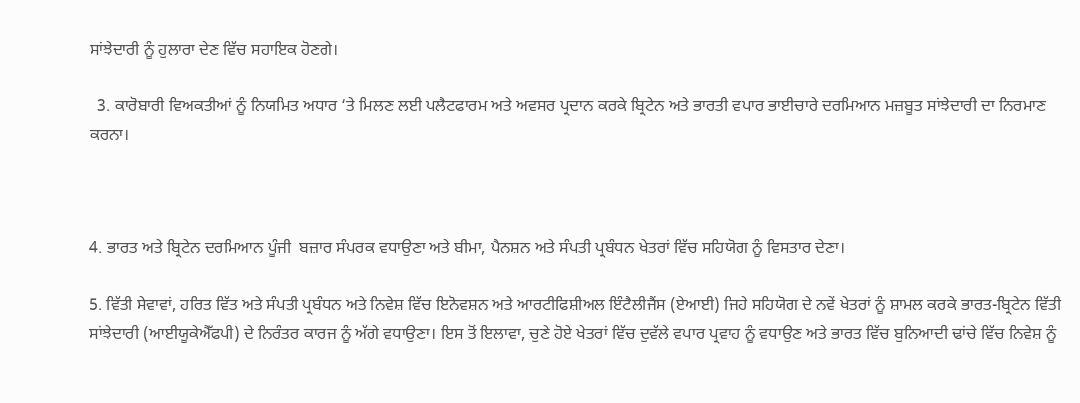ਸਾਂਝੇਦਾਰੀ ਨੂੰ ਹੁਲਾਰਾ ਦੇਣ ਵਿੱਚ ਸਹਾਇਕ ਹੋਣਗੇ।

  3. ਕਾਰੋਬਾਰੀ ਵਿਅਕਤੀਆਂ ਨੂੰ ਨਿਯਮਿਤ ਅਧਾਰ ‘ਤੇ ਮਿਲਣ ਲਈ ਪਲੈਟਫਾਰਮ ਅਤੇ ਅਵਸਰ ਪ੍ਰਦਾਨ ਕਰਕੇ ਬ੍ਰਿਟੇਨ ਅਤੇ ਭਾਰਤੀ ਵਪਾਰ ਭਾਈਚਾਰੇ ਦਰਮਿਆਨ ਮਜ਼ਬੂਤ ਸਾਂਝੇਦਾਰੀ ਦਾ ਨਿਰਮਾਣ ਕਰਨਾ।



4. ਭਾਰਤ ਅਤੇ ਬ੍ਰਿਟੇਨ ਦਰਮਿਆਨ ਪੂੰਜੀ  ਬਜ਼ਾਰ ਸੰਪਰਕ ਵਧਾਉਣਾ ਅਤੇ ਬੀਮਾ, ਪੈਨਸ਼ਨ ਅਤੇ ਸੰਪਤੀ ਪ੍ਰਬੰਧਨ ਖੇਤਰਾਂ ਵਿੱਚ ਸਹਿਯੋਗ ਨੂੰ ਵਿਸਤਾਰ ਦੇਣਾ।

5. ਵਿੱਤੀ ਸੇਵਾਵਾਂ, ਹਰਿਤ ਵਿੱਤ ਅਤੇ ਸੰਪਤੀ ਪ੍ਰਬੰਧਨ ਅਤੇ ਨਿਵੇਸ਼ ਵਿੱਚ ਇਨੋਵਸ਼ਨ ਅਤੇ ਆਰਟੀਫਿਸ਼ੀਅਲ ਇੰਟੈਲੀਜੈਂਸ (ਏਆਈ) ਜਿਹੇ ਸਹਿਯੋਗ ਦੇ ਨਵੇਂ ਖੇਤਰਾਂ ਨੂੰ ਸ਼ਾਮਲ ਕਰਕੇ ਭਾਰਤ-ਬ੍ਰਿਟੇਨ ਵਿੱਤੀ ਸਾਂਝੇਦਾਰੀ (ਆਈਯੂਕੇਐੱਫਪੀ) ਦੇ ਨਿਰੰਤਰ ਕਾਰਜ ਨੂੰ ਅੱਗੇ ਵਧਾਉਣਾ। ਇਸ ਤੋਂ ਇਲਾਵਾ, ਚੁਣੇ ਹੋਏ ਖੇਤਰਾਂ ਵਿੱਚ ਦੁਵੱਲੇ ਵਪਾਰ ਪ੍ਰਵਾਹ ਨੂੰ ਵਧਾਉਣ ਅਤੇ ਭਾਰਤ ਵਿੱਚ ਬੁਨਿਆਦੀ ਢਾਂਚੇ ਵਿੱਚ ਨਿਵੇਸ਼ ਨੂੰ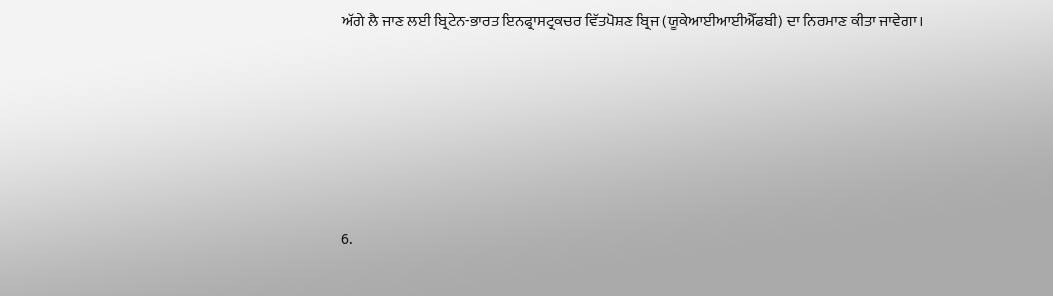ਅੱਗੇ ਲੈ ਜਾਣ ਲਈ ਬ੍ਰਿਟੇਨ-ਭਾਰਤ ਇਨਫ੍ਰਾਸਟ੍ਰਕਚਰ ਵਿੱਤਪੋਸ਼ਣ ਬ੍ਰਿਜ (ਯੂਕੇਆਈਆਈਐੱਫਬੀ) ਦਾ ਨਿਰਮਾਣ ਕੀਤਾ ਜਾਵੇਗਾ।






6.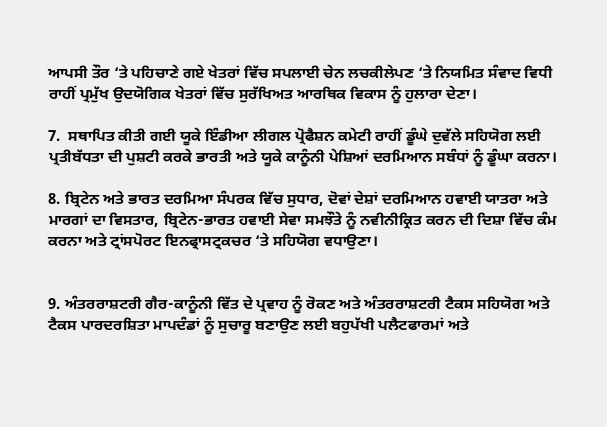ਆਪਸੀ ਤੌਰ ‘ਤੇ ਪਹਿਚਾਣੇ ਗਏ ਖੇਤਰਾਂ ਵਿੱਚ ਸਪਲਾਈ ਚੇਨ ਲਚਕੀਲੇਪਣ ‘ਤੇ ਨਿਯਮਿਤ ਸੰਵਾਦ ਵਿਧੀ ਰਾਹੀਂ ਪ੍ਰਮੁੱਖ ਉਦਯੋਗਿਕ ਖੇਤਰਾਂ ਵਿੱਚ ਸੁਰੱਖਿਅਤ ਆਰਥਿਕ ਵਿਕਾਸ ਨੂੰ ਹੁਲਾਰਾ ਦੇਣਾ।

7.  ਸਥਾਪਿਤ ਕੀਤੀ ਗਈ ਯੂਕੇ ਇੰਡੀਆ ਲੀਗਲ ਪ੍ਰੋਫੈਸ਼ਨ ਕਮੇਟੀ ਰਾਹੀਂ ਡੂੰਘੇ ਦੁਵੱਲੇ ਸਹਿਯੋਗ ਲਈ ਪ੍ਰਤੀਬੱਧਤਾ ਦੀ ਪੁਸ਼ਟੀ ਕਰਕੇ ਭਾਰਤੀ ਅਤੇ ਯੂਕੇ ਕਾਨੂੰਨੀ ਪੇਸ਼ਿਆਂ ਦਰਮਿਆਨ ਸਬੰਧਾਂ ਨੂੰ ਡੂੰਘਾ ਕਰਨਾ।

8. ਬ੍ਰਿਟੇਨ ਅਤੇ ਭਾਰਤ ਦਰਮਿਆ ਸੰਪਰਕ ਵਿੱਚ ਸੁਧਾਰ, ਦੋਵਾਂ ਦੇਸ਼ਾਂ ਦਰਮਿਆਨ ਹਵਾਈ ਯਾਤਰਾ ਅਤੇ ਮਾਰਗਾਂ ਦਾ ਵਿਸਤਾਰ, ਬ੍ਰਿਟੇਨ-ਭਾਰਤ ਹਵਾਈ ਸੇਵਾ ਸਮਝੌਤੇ ਨੂੰ ਨਵੀਨੀਕ੍ਰਿਤ ਕਰਨ ਦੀ ਦਿਸ਼ਾ ਵਿੱਚ ਕੰਮ ਕਰਨਾ ਅਤੇ ਟ੍ਰਾਂਸਪੋਰਟ ਇਨਫ੍ਰਾਸਟ੍ਰਕਚਰ ‘ਤੇ ਸਹਿਯੋਗ ਵਧਾਉਣਾ।


9. ਅੰਤਰਰਾਸ਼ਟਰੀ ਗੈਰ-ਕਾਨੂੰਨੀ ਵਿੱਤ ਦੇ ਪ੍ਰਵਾਹ ਨੂੰ ਰੋਕਣ ਅਤੇ ਅੰਤਰਰਾਸ਼ਟਰੀ ਟੈਕਸ ਸਹਿਯੋਗ ਅਤੇ ਟੈਕਸ ਪਾਰਦਰਸ਼ਿਤਾ ਮਾਪਦੰਡਾਂ ਨੂੰ ਸੁਚਾਰੂ ਬਣਾਉਣ ਲਈ ਬਹੁਪੱਖੀ ਪਲੈਟਫਾਰਮਾਂ ਅਤੇ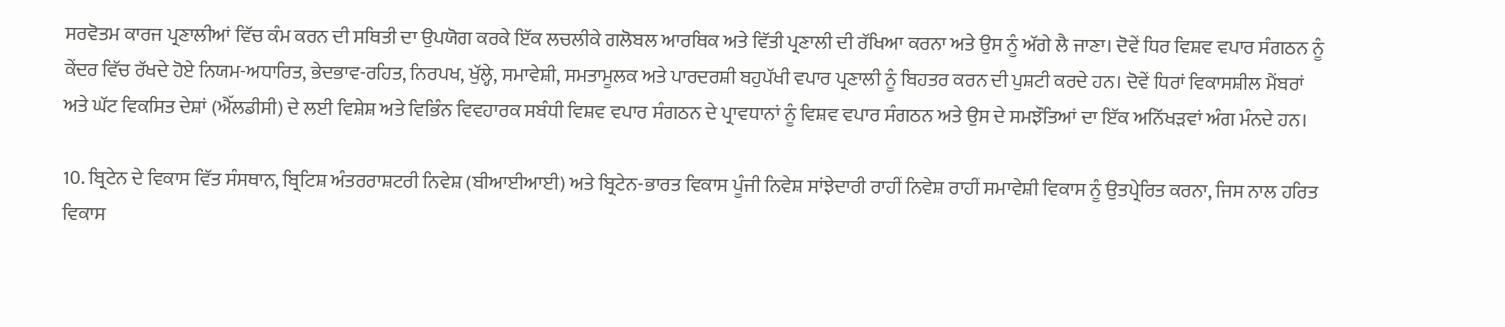ਸਰਵੋਤਮ ਕਾਰਜ ਪ੍ਰਣਾਲੀਆਂ ਵਿੱਚ ਕੰਮ ਕਰਨ ਦੀ ਸਥਿਤੀ ਦਾ ਉਪਯੋਗ ਕਰਕੇ ਇੱਕ ਲਚਲੀਕੇ ਗਲੋਬਲ ਆਰਥਿਕ ਅਤੇ ਵਿੱਤੀ ਪ੍ਰਣਾਲੀ ਦੀ ਰੱਖਿਆ ਕਰਨਾ ਅਤੇ ਉਸ ਨੂੰ ਅੱਗੇ ਲੈ ਜਾਣਾ। ਦੋਵੇਂ ਧਿਰ ਵਿਸ਼ਵ ਵਪਾਰ ਸੰਗਠਨ ਨੂੰ ਕੇਂਦਰ ਵਿੱਚ ਰੱਖਦੇ ਹੋਏ ਨਿਯਮ-ਅਧਾਰਿਤ, ਭੇਦਭਾਵ-ਰਹਿਤ, ਨਿਰਪਖ, ਖੁੱਲ੍ਹੇ, ਸਮਾਵੇਸ਼ੀ, ਸਮਤਾਮੂਲਕ ਅਤੇ ਪਾਰਦਰਸ਼ੀ ਬਹੁਪੱਖੀ ਵਪਾਰ ਪ੍ਰਣਾਲੀ ਨੂੰ ਬਿਹਤਰ ਕਰਨ ਦੀ ਪੁਸ਼ਟੀ ਕਰਦੇ ਹਨ। ਦੋਵੇਂ ਧਿਰਾਂ ਵਿਕਾਸਸ਼ੀਲ ਮੈਂਬਰਾਂ ਅਤੇ ਘੱਟ ਵਿਕਸਿਤ ਦੇਸ਼ਾਂ (ਐੱਲਡੀਸੀ) ਦੇ ਲਈ ਵਿਸ਼ੇਸ਼ ਅਤੇ ਵਿਭਿੰਨ ਵਿਵਹਾਰਕ ਸਬੰਧੀ ਵਿਸ਼ਵ ਵਪਾਰ ਸੰਗਠਨ ਦੇ ਪ੍ਰਾਵਧਾਨਾਂ ਨੂੰ ਵਿਸ਼ਵ ਵਪਾਰ ਸੰਗਠਨ ਅਤੇ ਉਸ ਦੇ ਸਮਝੌਤਿਆਂ ਦਾ ਇੱਕ ਅਨਿੱਖੜਵਾਂ ਅੰਗ ਮੰਨਦੇ ਹਨ।

10. ਬ੍ਰਿਟੇਨ ਦੇ ਵਿਕਾਸ ਵਿੱਤ ਸੰਸਥਾਨ, ਬ੍ਰਿਟਿਸ਼ ਅੰਤਰਰਾਸ਼ਟਰੀ ਨਿਵੇਸ਼ (ਬੀਆਈਆਈ) ਅਤੇ ਬ੍ਰਿਟੇਨ-ਭਾਰਤ ਵਿਕਾਸ ਪੂੰਜੀ ਨਿਵੇਸ਼ ਸਾਂਝੇਦਾਰੀ ਰਾਹੀਂ ਨਿਵੇਸ਼ ਰਾਹੀਂ ਸਮਾਵੇਸ਼ੀ ਵਿਕਾਸ ਨੂੰ ਉਤਪ੍ਰੇਰਿਤ ਕਰਨਾ, ਜਿਸ ਨਾਲ ਹਰਿਤ ਵਿਕਾਸ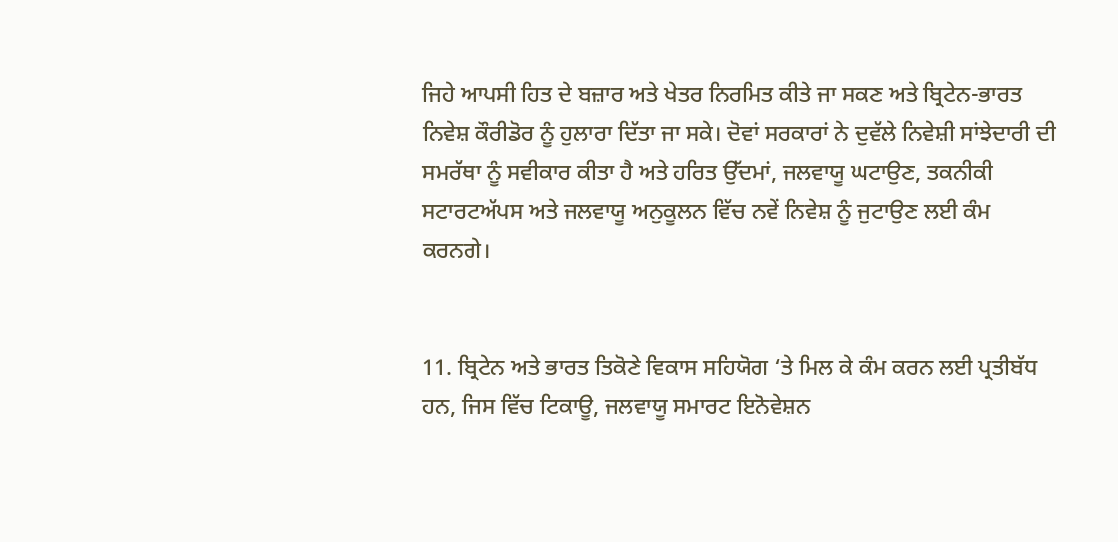ਜਿਹੇ ਆਪਸੀ ਹਿਤ ਦੇ ਬਜ਼ਾਰ ਅਤੇ ਖੇਤਰ ਨਿਰਮਿਤ ਕੀਤੇ ਜਾ ਸਕਣ ਅਤੇ ਬ੍ਰਿਟੇਨ-ਭਾਰਤ ਨਿਵੇਸ਼ ਕੌਰੀਡੋਰ ਨੂੰ ਹੁਲਾਰਾ ਦਿੱਤਾ ਜਾ ਸਕੇ। ਦੋਵਾਂ ਸਰਕਾਰਾਂ ਨੇ ਦੁਵੱਲੇ ਨਿਵੇਸ਼ੀ ਸਾਂਝੇਦਾਰੀ ਦੀ ਸਮਰੱਥਾ ਨੂੰ ਸਵੀਕਾਰ ਕੀਤਾ ਹੈ ਅਤੇ ਹਰਿਤ ਉੱਦਮਾਂ, ਜਲਵਾਯੂ ਘਟਾਉਣ, ਤਕਨੀਕੀ ਸਟਾਰਟਅੱਪਸ ਅਤੇ ਜਲਵਾਯੂ ਅਨੁਕੂਲਨ ਵਿੱਚ ਨਵੇਂ ਨਿਵੇਸ਼ ਨੂੰ ਜੁਟਾਉਣ ਲਈ ਕੰਮ ਕਰਨਗੇ।


11. ਬ੍ਰਿਟੇਨ ਅਤੇ ਭਾਰਤ ਤਿਕੋਣੇ ਵਿਕਾਸ ਸਹਿਯੋਗ ‘ਤੇ ਮਿਲ ਕੇ ਕੰਮ ਕਰਨ ਲਈ ਪ੍ਰਤੀਬੱਧ ਹਨ, ਜਿਸ ਵਿੱਚ ਟਿਕਾਊ, ਜਲਵਾਯੂ ਸਮਾਰਟ ਇਨੋਵੇਸ਼ਨ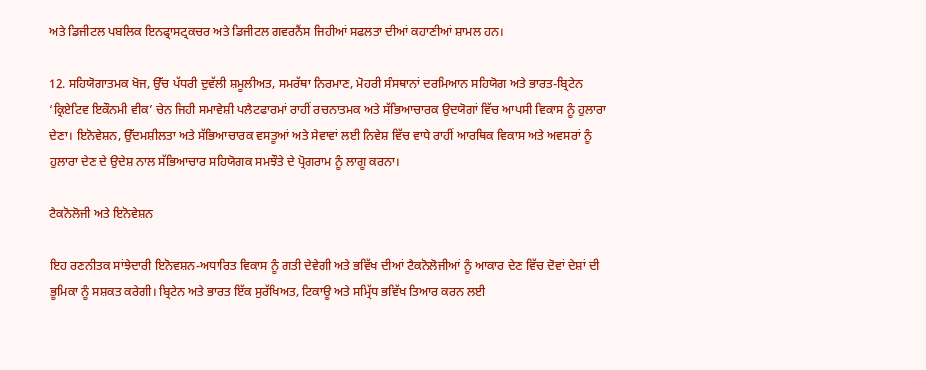ਅਤੇ ਡਿਜੀਟਲ ਪਬਲਿਕ ਇਨਫ੍ਰਾਸਟ੍ਰਕਚਰ ਅਤੇ ਡਿਜੀਟਲ ਗਵਰਨੈਂਸ ਜਿਹੀਆਂ ਸਫਲਤਾ ਦੀਆਂ ਕਹਾਣੀਆਂ ਸ਼ਾਮਲ ਹਨ।

12. ਸਹਿਯੋਗਾਤਮਕ ਖੋਜ, ਉੱਚ ਪੱਧਰੀ ਦੁਵੱਲੀ ਸ਼ਮੂਲੀਅਤ, ਸਮਰੱਥਾ ਨਿਰਮਾਣ, ਮੋਹਰੀ ਸੰਸਥਾਨਾਂ ਦਰਮਿਆਨ ਸਹਿਯੋਗ ਅਤੇ ਭਾਰਤ-ਬ੍ਰਿਟੇਨ ‘ਕ੍ਰਿਏਟਿਵ ਇਕੌਨਮੀ ਵੀਕ’ ਚੇਨ ਜਿਹੀ ਸਮਾਵੇਸ਼ੀ ਪਲੈਟਫਾਰਮਾਂ ਰਾਹੀਂ ਰਚਨਾਤਮਕ ਅਤੇ ਸੱਭਿਆਚਾਰਕ ਉਦਯੋਗਾਂ ਵਿੱਚ ਆਪਸੀ ਵਿਕਾਸ ਨੂੰ ਹੁਲਾਰਾ ਦੇਣਾ। ਇਨੋਵੇਸ਼ਨ, ਉੱਦਮਸ਼ੀਲਤਾ ਅਤੇ ਸੱਭਿਆਚਾਰਕ ਵਸਤੂਆਂ ਅਤੇ ਸੇਵਾਵਾਂ ਲਈ ਨਿਵੇਸ਼ ਵਿੱਚ ਵਾਧੇ ਰਾਹੀਂ ਆਰਥਿਕ ਵਿਕਾਸ ਅਤੇ ਅਵਸਰਾਂ ਨੂੰ ਹੁਲਾਰਾ ਦੇਣ ਦੇ ਉਦੇਸ਼ ਨਾਲ ਸੱਭਿਆਚਾਰ ਸਹਿਯੋਗਕ ਸਮਝੌਤੇ ਦੇ ਪ੍ਰੋਗਰਾਮ ਨੂੰ ਲਾਗੂ ਕਰਨਾ।

ਟੈਕਨੋਲੋਜੀ ਅਤੇ ਇਨੋਵੇਸ਼ਨ

ਇਹ ਰਣਨੀਤਕ ਸਾਂਝੇਦਾਰੀ ਇਨੋਵਸ਼ਨ-ਅਧਾਰਿਤ ਵਿਕਾਸ ਨੂੰ ਗਤੀ ਦੇਵੇਗੀ ਅਤੇ ਭਵਿੱਖ ਦੀਆਂ ਟੈਕਨੋਲੋਜੀਆਂ ਨੂੰ ਆਕਾਰ ਦੇਣ ਵਿੱਚ ਦੋਵਾਂ ਦੇਸ਼ਾਂ ਦੀ ਭੂਮਿਕਾ ਨੂੰ ਸਸ਼ਕਤ ਕਰੇਗੀ। ਬ੍ਰਿਟੇਨ ਅਤੇ ਭਾਰਤ ਇੱਕ ਸੁਰੱਖਿਅਤ, ਟਿਕਾਊ ਅਤੇ ਸਮ੍ਰਿੱਧ ਭਵਿੱਖ ਤਿਆਰ ਕਰਨ ਲਈ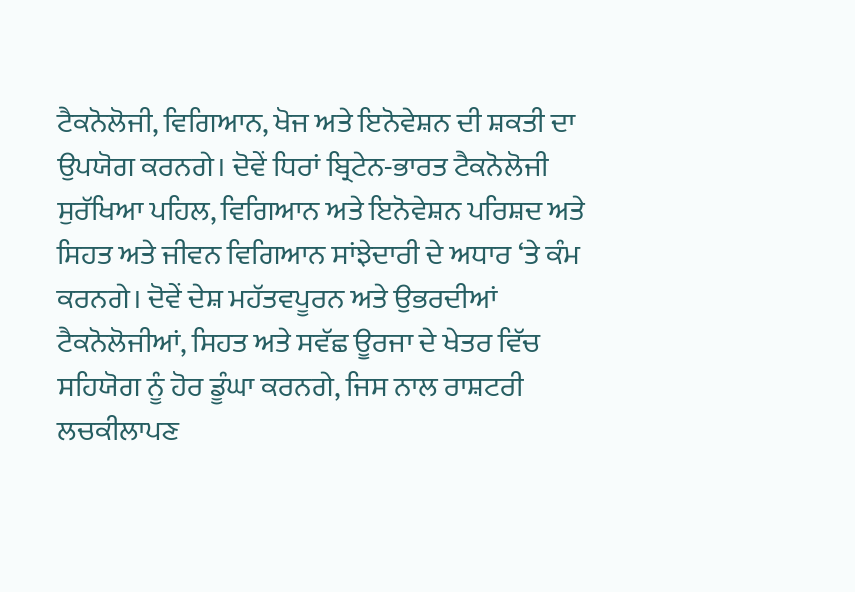ਟੈਕਨੋਲੋਜੀ, ਵਿਗਿਆਨ, ਖੋਜ ਅਤੇ ਇਨੋਵੇਸ਼ਨ ਦੀ ਸ਼ਕਤੀ ਦਾ ਉਪਯੋਗ ਕਰਨਗੇ। ਦੋਵੇਂ ਧਿਰਾਂ ਬ੍ਰਿਟੇਨ-ਭਾਰਤ ਟੈਕਨੋਲੋਜੀ ਸੁਰੱਖਿਆ ਪਹਿਲ, ਵਿਗਿਆਨ ਅਤੇ ਇਨੋਵੇਸ਼ਨ ਪਰਿਸ਼ਦ ਅਤੇ ਸਿਹਤ ਅਤੇ ਜੀਵਨ ਵਿਗਿਆਨ ਸਾਂਝੇਦਾਰੀ ਦੇ ਅਧਾਰ ‘ਤੇ ਕੰਮ ਕਰਨਗੇ। ਦੋਵੇਂ ਦੇਸ਼ ਮਹੱਤਵਪੂਰਨ ਅਤੇ ਉਭਰਦੀਆਂ ਟੈਕਨੋਲੋਜੀਆਂ, ਸਿਹਤ ਅਤੇ ਸਵੱਛ ਊਰਜਾ ਦੇ ਖੇਤਰ ਵਿੱਚ ਸਹਿਯੋਗ ਨੂੰ ਹੋਰ ਡੂੰਘਾ ਕਰਨਗੇ, ਜਿਸ ਨਾਲ ਰਾਸ਼ਟਰੀ ਲਚਕੀਲਾਪਣ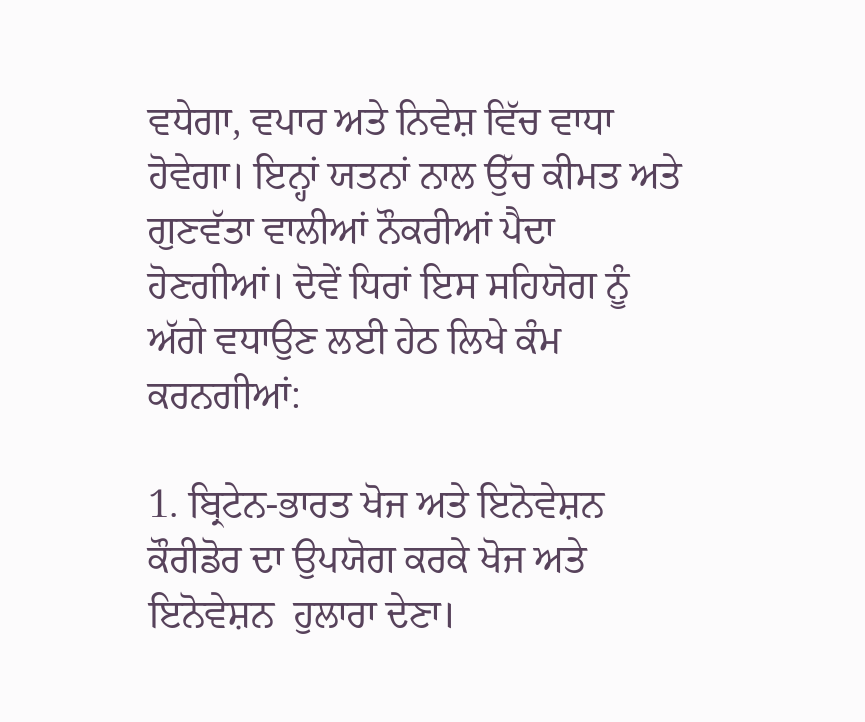ਵਧੇਗਾ, ਵਪਾਰ ਅਤੇ ਨਿਵੇਸ਼ ਵਿੱਚ ਵਾਧਾ ਹੋਵੇਗਾ। ਇਨ੍ਹਾਂ ਯਤਨਾਂ ਨਾਲ ਉੱਚ ਕੀਮਤ ਅਤੇ ਗੁਣਵੱਤਾ ਵਾਲੀਆਂ ਨੌਕਰੀਆਂ ਪੈਦਾ ਹੋਣਗੀਆਂ। ਦੋਵੇਂ ਧਿਰਾਂ ਇਸ ਸਹਿਯੋਗ ਨੂੰ ਅੱਗੇ ਵਧਾਉਣ ਲਈ ਹੇਠ ਲਿਖੇ ਕੰਮ ਕਰਨਗੀਆਂ:

1. ਬ੍ਰਿਟੇਨ-ਭਾਰਤ ਖੋਜ ਅਤੇ ਇਨੋਵੇਸ਼ਨ ਕੌਰੀਡੋਰ ਦਾ ਉਪਯੋਗ ਕਰਕੇ ਖੋਜ ਅਤੇ ਇਨੋਵੇਸ਼ਨ  ਹੁਲਾਰਾ ਦੇਣਾ।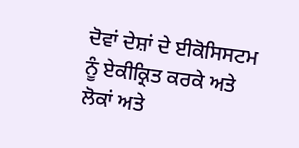ਦੋਵਾਂ ਦੇਸ਼ਾਂ ਦੇ ਈਕੋਸਿਸਟਮ ਨੂੰ ਏਕੀਕ੍ਰਿਤ ਕਰਕੇ ਅਤੇ ਲੋਕਾਂ ਅਤੇ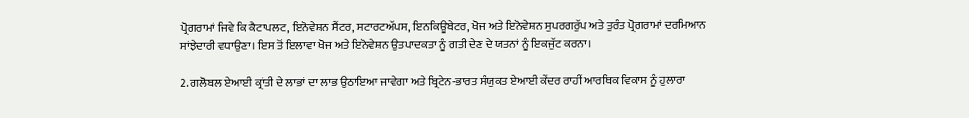ਪ੍ਰੋਗਰਾਮਾਂ ਜਿਵੇ ਕਿ ਕੈਟਾਪਲਟ, ਇਨੋਵੇਸ਼ਨ ਸੈਂਟਰ, ਸਟਾਰਟਅੱਪਸ, ਇਨਕਿਊਬੇਟਰ, ਖੋਜ ਅਤੇ ਇਨੋਵੇਸ਼ਨ ਸੁਪਰਗਰੁੱਪ ਅਤੇ ਤੁਰੰਤ ਪ੍ਰੋਗਰਾਮਾਂ ਦਰਮਿਆਨ ਸਾਂਝੇਦਾਰੀ ਵਧਾਉਣਾ। ਇਸ ਤੋਂ ਇਲਾਵਾ ਖੋਜ ਅਤੇ ਇਨੋਵੇਸ਼ਨ ਉਤਪਾਦਕਤਾ ਨੂੰ ਗਤੀ ਦੇਣ ਦੇ ਯਤਨਾਂ ਨੂੰ ਇਕਜੁੱਟ ਕਰਨਾ।

2. ਗਲੋਬਲ ਏਆਈ ਕ੍ਰਾਂਤੀ ਦੇ ਲਾਭਾਂ ਦਾ ਲਾਭ ਉਠਾਇਆ ਜਾਵੇਗਾ ਅਤੇ ਬ੍ਰਿਟੇਨ-ਭਾਰਤ ਸੰਯੁਕਤ ਏਆਈ ਕੇਂਦਰ ਰਾਹੀਂ ਆਰਥਿਕ ਵਿਕਾਸ ਨੂੰ ਹੁਲਾਰਾ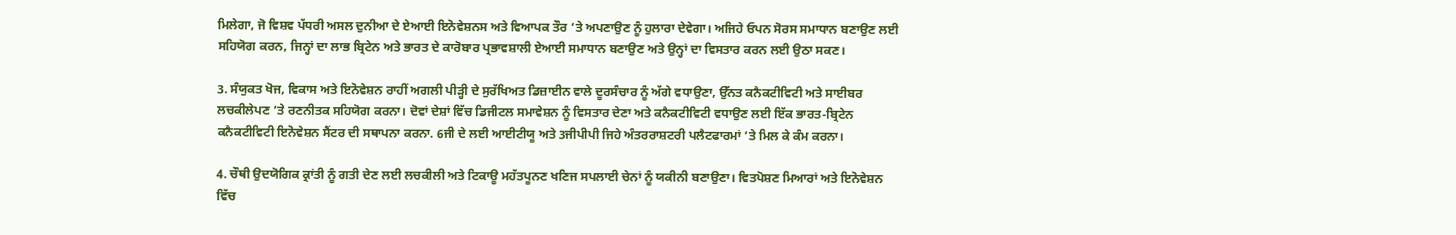ਮਿਲੇਗਾ, ਜੋ ਵਿਸ਼ਵ ਪੱਧਰੀ ਅਸਲ ਦੁਨੀਆ ਦੇ ਏਆਈ ਇਨੋਵੇਸ਼ਨਸ ਅਤੇ ਵਿਆਪਕ ਤੌਰ ‘ਤੇ ਅਪਣਾਉਣ ਨੂੰ ਹੁਲਾਰਾ ਦੇਵੇਗਾ। ਅਜਿਹੇ ਓਪਨ ਸੋਰਸ ਸਮਾਧਾਨ ਬਣਾਉਣ ਲਈ ਸਹਿਯੋਗ ਕਰਨ, ਜਿਨ੍ਹਾਂ ਦਾ ਲਾਭ ਬ੍ਰਿਟੇਨ ਅਤੇ ਭਾਰਤ ਦੇ ਕਾਰੋਬਾਰ ਪ੍ਰਭਾਵਸ਼ਾਲੀ ਏਆਈ ਸਮਾਧਾਨ ਬਣਾਉਣ ਅਤੇ ਉਨ੍ਹਾਂ ਦਾ ਵਿਸਤਾਰ ਕਰਨ ਲਈ ਉਠਾ ਸਕਣ।

3. ਸੰਯੁਕਤ ਖੋਜ, ਵਿਕਾਸ ਅਤੇ ਇਨੋਵੇਸ਼ਨ ਰਾਹੀਂ ਅਗਲੀ ਪੀੜ੍ਹੀ ਦੇ ਸੁਰੱਖਿਅਤ ਡਿਜ਼ਾਈਨ ਵਾਲੇ ਦੂਰਸੰਚਾਰ ਨੂੰ ਅੱਗੇ ਵਧਾਉਣਾ, ਉੱਨਤ ਕਨੈਕਟੀਵਿਟੀ ਅਤੇ ਸਾਈਬਰ ਲਚਕੀਲੇਪਣ ‘ਤੇ ਰਣਨੀਤਕ ਸਹਿਯੋਗ ਕਰਨਾ। ਦੋਵਾਂ ਦੇਸ਼ਾਂ ਵਿੱਚ ਡਿਜੀਟਲ ਸਮਾਵੇਸ਼ਨ ਨੂੰ ਵਿਸਤਾਰ ਦੇਣਾ ਅਤੇ ਕਨੈਕਟੀਵਿਟੀ ਵਧਾਉਣ ਲਈ ਇੱਕ ਭਾਰਤ-ਬ੍ਰਿਟੇਨ ਕਨੈਕਟੀਵਿਟੀ ਇਨੋਵੇਸ਼ਨ ਸੈਂਟਰ ਦੀ ਸਥਾਪਨਾ ਕਰਨਾ. 6ਜੀ ਦੇ ਲਈ ਆਈਟੀਯੂ ਅਤੇ 3ਜੀਪੀਪੀ ਜਿਹੇ ਅੰਤਰਰਾਸ਼ਟਰੀ ਪਲੈਟਫਾਰਮਾਂ ‘ਤੇ ਮਿਲ ਕੇ ਕੰਮ ਕਰਨਾ।

4. ਚੌਥੀ ਉਦਯੋਗਿਕ ਕ੍ਰਾਂਤੀ ਨੂੰ ਗਤੀ ਦੇਣ ਲਈ ਲਚਕੀਲੀ ਅਤੇ ਟਿਕਾਊ ਮਹੱਤਪੂਨਣ ਖਣਿਜ ਸਪਲਾਈ ਚੇਨਾਂ ਨੂੰ ਯਕੀਨੀ ਬਣਾਉਣਾ। ਵਿਤਪੋਸ਼ਣ ਮਿਆਰਾਂ ਅਤੇ ਇਨੋਵੇਸ਼ਨ ਵਿੱਚ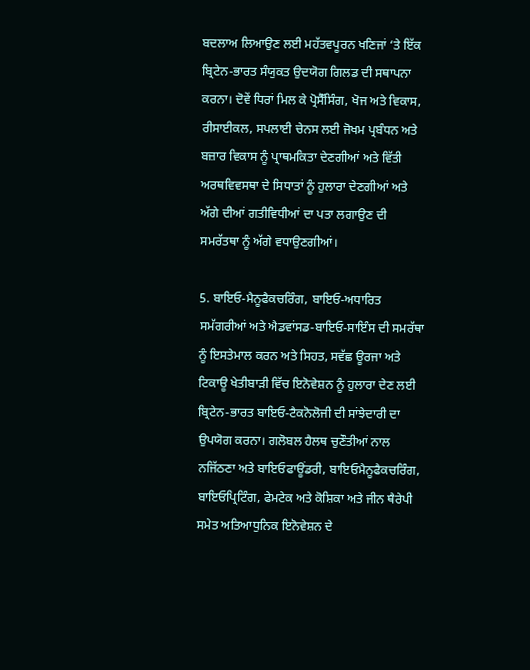ਬਦਲਾਅ ਲਿਆਉਣ ਲਈ ਮਹੱਤਵਪੂਰਨ ਖਣਿਜਾਂ ‘ਤੇ ਇੱਕ ਬ੍ਰਿਟੇਨ-ਭਾਰਤ ਸੰਯੁਕਤ ਉਦਯੋਗ ਗਿਲਡ ਦੀ ਸਥਾਪਨਾ ਕਰਨਾ। ਦੋਵੇਂ ਧਿਰਾਂ ਮਿਲ ਕੇ ਪ੍ਰੋਸੈੱਸਿੰਗ, ਖੋਜ ਅਤੇ ਵਿਕਾਸ, ਰੀਸਾਈਕਲ, ਸਪਲਾਈ ਚੇਨਸ ਲਈ ਜੋਖਮ ਪ੍ਰਬੰਧਨ ਅਤੇ ਬਜ਼ਾਰ ਵਿਕਾਸ ਨੂੰ ਪ੍ਰਾਥਮਕਿਤਾ ਦੇਣਗੀਆਂ ਅਤੇ ਵਿੱਤੀ ਅਰਥਵਿਵਸਥਾ ਦੇ ਸਿਧਾਤਾਂ ਨੂੰ ਹੁਲਾਰਾ ਦੇਣਗੀਆਂ ਅਤੇ ਅੱਗੇ ਦੀਆਂ ਗਤੀਵਿਧੀਆਂ ਦਾ ਪਤਾ ਲਗਾਉਣ ਦੀ ਸਮਰੱਤਥਾ ਨੂੰ ਅੱਗੇ ਵਧਾਉਣਗੀਆਂ।

5. ਬਾਇਓ-ਮੈਨੂਫੈਕਚਰਿੰਗ, ਬਾਇਓ-ਅਧਾਰਿਤ ਸਮੱਗਰੀਆਂ ਅਤੇ ਐਡਵਾਂਸਡ-ਬਾਇਓ-ਸਾਇੰਸ ਦੀ ਸਮਰੱਥਾ ਨੂੰ ਇਸਤੇਮਾਲ ਕਰਨ ਅਤੇ ਸਿਹਤ, ਸਵੱਛ ਊਰਜਾ ਅਤੇ ਟਿਕਾਊ ਖੇਤੀਬਾੜੀ ਵਿੱਚ ਇਨੋਵੇਸ਼ਨ ਨੂੰ ਹੁਲਾਰਾ ਦੇਣ ਲਈ ਬ੍ਰਿਟੇਨ-ਭਾਰਤ ਬਾਇਓ-ਟੈਕਨੋਲੋਜੀ ਦੀ ਸਾਂਝੇਦਾਰੀ ਦਾ ਉਪਯੋਗ ਕਰਨਾ। ਗਲੋਬਲ ਹੈਲਥ ਚੁਣੌਤੀਆਂ ਨਾਲ ਨਜਿੱਠਣਾ ਅਤੇ ਬਾਇਓਫਾਊਂਡਰੀ, ਬਾਇਓਮੈਨੂਫੈਕਚਰਿੰਗ, ਬਾਇਓਪ੍ਰਿਟਿੰਗ, ਫੇਮਟੇਕ ਅਤੇ ਕੋਸ਼ਿਕਾ ਅਤੇ ਜੀਨ ਥੈਰੇਪੀ ਸਮੇਤ ਅਤਿਆਧੁਨਿਕ ਇਨੋਵੇਸ਼ਨ ਦੇ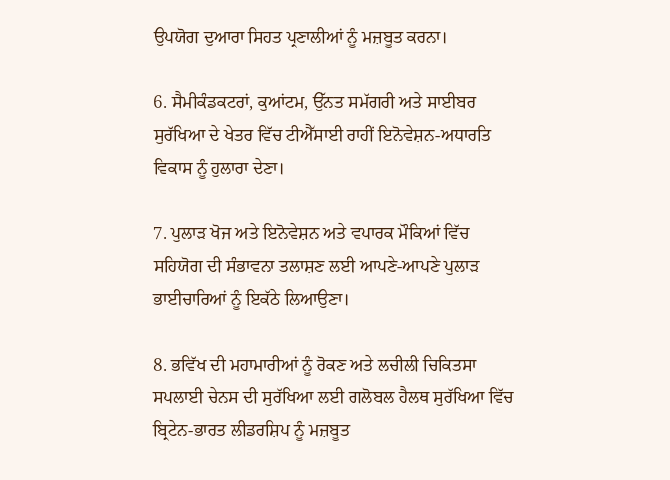ਉਪਯੋਗ ਦੁਆਰਾ ਸਿਹਤ ਪ੍ਰਣਾਲੀਆਂ ਨੂੰ ਮਜ਼ਬੂਤ ਕਰਨਾ।

6. ਸੈਮੀਕੰਡਕਟਰਾਂ, ਕੁਆਂਟਮ, ਉੱਨਤ ਸਮੱਗਰੀ ਅਤੇ ਸਾਈਬਰ ਸੁਰੱਖਿਆ ਦੇ ਖੇਤਰ ਵਿੱਚ ਟੀਐੱਸਾਈ ਰਾਹੀਂ ਇਨੋਵੇਸ਼ਨ-ਅਧਾਰਤਿ ਵਿਕਾਸ ਨੂੰ ਹੁਲਾਰਾ ਦੇਣਾ।

7. ਪੁਲਾੜ ਖੋਜ ਅਤੇ ਇਨੋਵੇਸ਼ਨ ਅਤੇ ਵਪਾਰਕ ਮੌਕਿਆਂ ਵਿੱਚ ਸਹਿਯੋਗ ਦੀ ਸੰਭਾਵਨਾ ਤਲਾਸ਼ਣ ਲਈ ਆਪਣੇ-ਆਪਣੇ ਪੁਲਾੜ ਭਾਈਚਾਰਿਆਂ ਨੂੰ ਇਕੱਠੇ ਲਿਆਉਣਾ।

8. ਭਵਿੱਖ ਦੀ ਮਹਾਮਾਰੀਆਂ ਨੂੰ ਰੋਕਣ ਅਤੇ ਲਚੀਲੀ ਚਿਕਿਤਸਾ ਸਪਲਾਈ ਚੇਨਸ ਦੀ ਸੁਰੱਖਿਆ ਲਈ ਗਲੋਬਲ ਹੈਲਥ ਸੁਰੱਖਿਆ ਵਿੱਚ ਬ੍ਰਿਟੇਨ-ਭਾਰਤ ਲੀਡਰਸ਼ਿਪ ਨੂੰ ਮਜ਼ਬੂਤ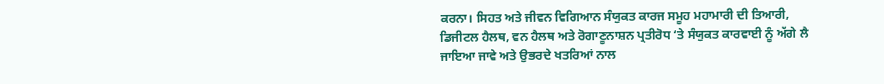ਕਰਨਾ। ਸਿਹਤ ਅਤੇ ਜੀਵਨ ਵਿਗਿਆਨ ਸੰਯੁਕਤ ਕਾਰਜ ਸਮੂਹ ਮਹਾਮਾਰੀ ਦੀ ਤਿਆਰੀ, ਡਿਜੀਟਲ ਹੈਲਥ, ਵਨ ਹੈਲਥ ਅਤੇ ਰੋਗਾਣੂਨਾਸ਼ਨ ਪ੍ਰਤੀਰੋਧ ‘ਤੇ ਸੰਯੁਕਤ ਕਾਰਵਾਈ ਨੂੰ ਅੱਗੇ ਲੈ ਜਾਇਆ ਜਾਵੇ ਅਤੇ ਉਭਰਦੇ ਖਤਰਿਆਂ ਨਾਲ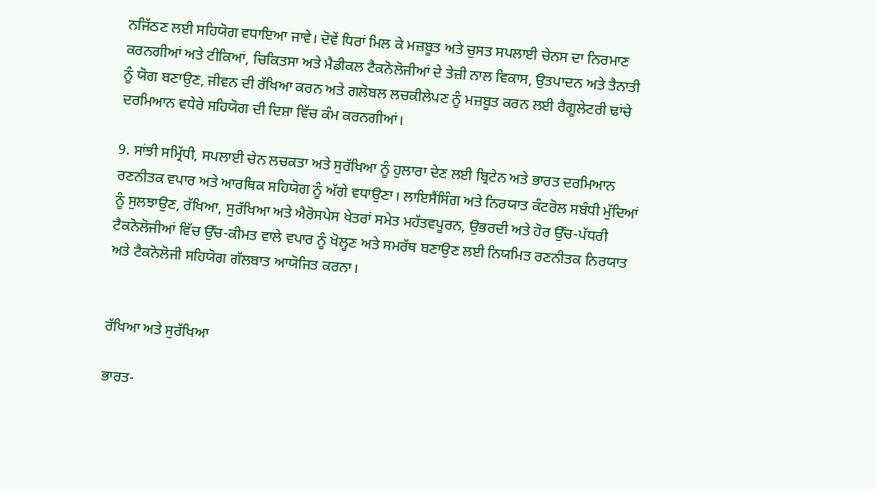ਨਜਿੱਠਣ ਲਈ ਸਹਿਯੋਗ ਵਧਾਇਆ ਜਾਵੇ। ਦੋਵੇਂ ਧਿਰਾਂ ਮਿਲ ਕੇ ਮਜ਼ਬੂਤ ਅਤੇ ਚੁਸਤ ਸਪਲਾਈ ਚੇਨਸ ਦਾ ਨਿਰਮਾਣ ਕਰਨਗੀਆਂ ਅਤੇ ਟੀਕਿਆਂ, ਚਿਕਿਤਸਾ ਅਤੇ ਮੈਡੀਕਲ ਟੈਕਨੋਲੋਜੀਆਂ ਦੇ ਤੇਜ਼ੀ ਨਾਲ ਵਿਕਾਸ, ਉਤਪਾਦਨ ਅਤੇ ਤੈਨਾਤੀ ਨੂੰ ਯੋਗ ਬਣਾਉਣ, ਜੀਵਨ ਦੀ ਰੱਖਿਆ ਕਰਨ ਅਤੇ ਗਲੋਬਲ ਲਚਕੀਲੇਪਣ ਨੂੰ ਮਜ਼ਬੂਤ ਕਰਨ ਲਈ ਰੈਗੂਲੇਟਰੀ ਢਾਂਚੇ ਦਰਮਿਆਨ ਵਧੇਰੇ ਸਹਿਯੋਗ ਦੀ ਦਿਸ਼ਾ ਵਿੱਚ ਕੰਮ ਕਰਨਗੀਆਂ।

9. ਸਾਂਝੀ ਸਮ੍ਰਿੱਧੀ, ਸਪਲਾਈ ਚੇਨ ਲਚਕਤਾ ਅਤੇ ਸੁਰੱਖਿਆ ਨੂੰ ਹੁਲਾਰਾ ਦੇਣ ਲਈ ਬ੍ਰਿਟੇਨ ਅਤੇ ਭਾਰਤ ਦਰਮਿਆਨ ਰਣਨੀਤਕ ਵਪਾਰ ਅਤੇ ਆਰਥਿਕ ਸਹਿਯੋਗ ਨੂੰ ਅੱਗੇ ਵਧਾਉਣਾ। ਲਾਇਸੈਂਸਿੰਗ ਅਤੇ ਨਿਰਯਾਤ ਕੰਟਰੋਲ ਸਬੰਧੀ ਮੁੱਦਿਆਂ ਨੂੰ ਸੁਲਝਾਉਣ, ਰੱਖਿਆ, ਸੁਰੱਖਿਆ ਅਤੇ ਐਰੋਸਪੇਸ ਖੇਤਰਾਂ ਸਮੇਤ ਮਹੱਤਵਪੂਰਨ, ਉਭਰਦੀ ਅਤੇ ਹੋਰ ਉੱਚ-ਪੱਧਰੀ ਟੈਕਨੋਲੋਜੀਆਂ ਵਿੱਚ ਉੱਚ-ਕੀਮਤ ਵਾਲੇ ਵਪਾਰ ਨੂੰ ਖੋਲ੍ਹਣ ਅਤੇ ਸਮਰੱਥ ਬਣਾਉਣ ਲਈ ਨਿਯਮਿਤ ਰਣਨੀਤਕ ਨਿਰਯਾਤ ਅਤੇ ਟੈਕਨੋਲੋਜੀ ਸਹਿਯੋਗ ਗੱਲਬਾਤ ਆਯੋਜਿਤ ਕਰਨਾ।


ਰੱਖਿਆ ਅਤੇ ਸੁਰੱਖਿਆ

ਭਾਰਤ-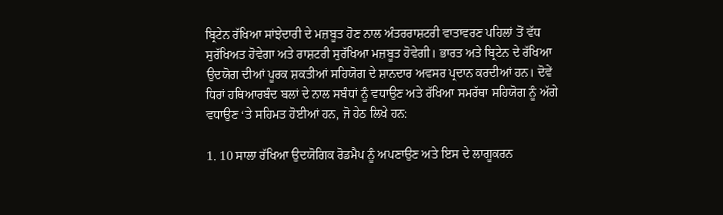ਬ੍ਰਿਟੇਨ ਰੱਖਿਆ ਸਾਂਝੇਦਾਰੀ ਦੇ ਮਜ਼ਬੂਤ ਹੋਣ ਨਾਲ ਅੰਤਰਰਾਸ਼ਟਰੀ ਵਾਤਾਵਰਣ ਪਹਿਲਾਂ ਤੋਂ ਵੱਧ ਸੁਰੱਖਿਅਤ ਹੋਵੇਗਾ ਅਤੇ ਰਾਸ਼ਟਰੀ ਸੁਰੱਖਿਆ ਮਜ਼ਬੂਤ ਹੋਵੇਗੀ। ਭਾਰਤ ਅਤੇ ਬ੍ਰਿਟੇਨ ਦੇ ਰੱਖਿਆ ਉਦਯੋਗ ਦੀਆਂ ਪੂਰਕ ਸ਼ਕਤੀਆਂ ਸਹਿਯੋਗ ਦੇ ਸ਼ਾਨਦਾਰ ਅਵਸਰ ਪ੍ਰਦਾਨ ਕਰਦੀਆਂ ਹਨ। ਦੋਵੇਂ ਧਿਰਾਂ ਹਥਿਆਰਬੰਦ ਬਲਾਂ ਦੇ ਨਾਲ ਸਬੰਧਾਂ ਨੂੰ ਵਧਾਉਣ ਅਤੇ ਰੱਖਿਆ ਸਮਰੱਥਾ ਸਹਿਯੋਗ ਨੂੰ ਅੱਗੇ ਵਧਾਉਣ ‘ਤੇ ਸਹਿਮਤ ਹੋਈਆਂ ਹਨ, ਜੋ ਹੇਠ ਲਿਖੇ ਹਨ:

1. 10 ਸਾਲਾ ਰੱਖਿਆ ਉਦਯੋਗਿਕ ਰੋਡਮੈਪ ਨੂੰ ਅਪਣਾਉਣ ਅਤੇ ਇਸ ਦੇ ਲਾਗੂਕਰਨ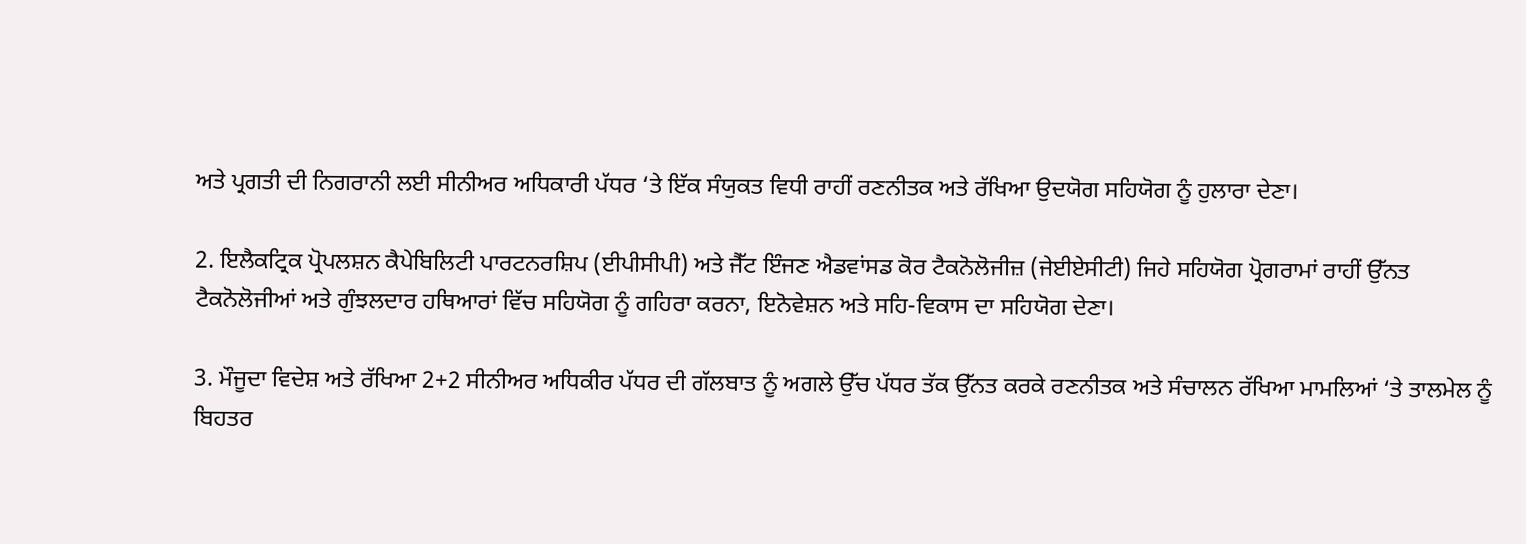ਅਤੇ ਪ੍ਰਗਤੀ ਦੀ ਨਿਗਰਾਨੀ ਲਈ ਸੀਨੀਅਰ ਅਧਿਕਾਰੀ ਪੱਧਰ ‘ਤੇ ਇੱਕ ਸੰਯੁਕਤ ਵਿਧੀ ਰਾਹੀਂ ਰਣਨੀਤਕ ਅਤੇ ਰੱਖਿਆ ਉਦਯੋਗ ਸਹਿਯੋਗ ਨੂੰ ਹੁਲਾਰਾ ਦੇਣਾ।

2. ਇਲੈਕਟ੍ਰਿਕ ਪ੍ਰੋਪਲਸ਼ਨ ਕੈਪੇਬਿਲਿਟੀ ਪਾਰਟਨਰਸ਼ਿਪ (ਈਪੀਸੀਪੀ) ਅਤੇ ਜੈੱਟ ਇੰਜਣ ਐਡਵਾਂਸਡ ਕੋਰ ਟੈਕਨੋਲੋਜੀਜ਼ (ਜੇਈਏਸੀਟੀ) ਜਿਹੇ ਸਹਿਯੋਗ ਪ੍ਰੋਗਰਾਮਾਂ ਰਾਹੀਂ ਉੱਨਤ ਟੈਕਨੋਲੋਜੀਆਂ ਅਤੇ ਗੁੰਝਲਦਾਰ ਹਥਿਆਰਾਂ ਵਿੱਚ ਸਹਿਯੋਗ ਨੂੰ ਗਹਿਰਾ ਕਰਨਾ, ਇਨੋਵੇਸ਼ਨ ਅਤੇ ਸਹਿ-ਵਿਕਾਸ ਦਾ ਸਹਿਯੋਗ ਦੇਣਾ।

3. ਮੌਜੂਦਾ ਵਿਦੇਸ਼ ਅਤੇ ਰੱਖਿਆ 2+2 ਸੀਨੀਅਰ ਅਧਿਕੀਰ ਪੱਧਰ ਦੀ ਗੱਲਬਾਤ ਨੂੰ ਅਗਲੇ ਉੱਚ ਪੱਧਰ ਤੱਕ ਉੱਨਤ ਕਰਕੇ ਰਣਨੀਤਕ ਅਤੇ ਸੰਚਾਲਨ ਰੱਖਿਆ ਮਾਮਲਿਆਂ ‘ਤੇ ਤਾਲਮੇਲ ਨੂੰ ਬਿਹਤਰ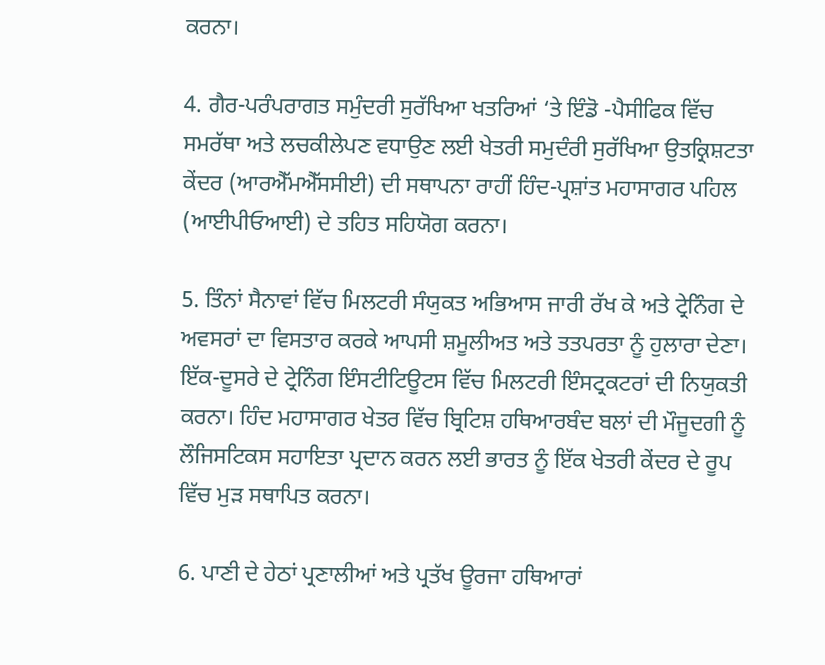ਕਰਨਾ।

4. ਗੈਰ-ਪਰੰਪਰਾਗਤ ਸਮੁੰਦਰੀ ਸੁਰੱਖਿਆ ਖਤਰਿਆਂ ‘ਤੇ ਇੰਡੋ -ਪੈਸੀਫਿਕ ਵਿੱਚ ਸਮਰੱਥਾ ਅਤੇ ਲਚਕੀਲੇਪਣ ਵਧਾਉਣ ਲਈ ਖੇਤਰੀ ਸਮੁਦੰਰੀ ਸੁਰੱਖਿਆ ਉਤਕ੍ਰਿਸ਼ਟਤਾ ਕੇਂਦਰ (ਆਰਐੱਮਐੱਸਸੀਈ) ਦੀ ਸਥਾਪਨਾ ਰਾਹੀਂ ਹਿੰਦ-ਪ੍ਰਸ਼ਾਂਤ ਮਹਾਸਾਗਰ ਪਹਿਲ (ਆਈਪੀਓਆਈ) ਦੇ ਤਹਿਤ ਸਹਿਯੋਗ ਕਰਨਾ।

5. ਤਿੰਨਾਂ ਸੈਨਾਵਾਂ ਵਿੱਚ ਮਿਲਟਰੀ ਸੰਯੁਕਤ ਅਭਿਆਸ ਜਾਰੀ ਰੱਖ ਕੇ ਅਤੇ ਟ੍ਰੇਨਿੰਗ ਦੇ ਅਵਸਰਾਂ ਦਾ ਵਿਸਤਾਰ ਕਰਕੇ ਆਪਸੀ ਸ਼ਮੂਲੀਅਤ ਅਤੇ ਤਤਪਰਤਾ ਨੂੰ ਹੁਲਾਰਾ ਦੇਣਾ। ਇੱਕ-ਦੂਸਰੇ ਦੇ ਟ੍ਰੇਨਿੰਗ ਇੰਸਟੀਟਿਊਟਸ ਵਿੱਚ ਮਿਲਟਰੀ ਇੰਸਟ੍ਰਕਟਰਾਂ ਦੀ ਨਿਯੁਕਤੀ ਕਰਨਾ। ਹਿੰਦ ਮਹਾਸਾਗਰ ਖੇਤਰ ਵਿੱਚ ਬ੍ਰਿਟਿਸ਼ ਹਥਿਆਰਬੰਦ ਬਲਾਂ ਦੀ ਮੌਜੂਦਗੀ ਨੂੰ ਲੌਜਿਸਟਿਕਸ ਸਹਾਇਤਾ ਪ੍ਰਦਾਨ ਕਰਨ ਲਈ ਭਾਰਤ ਨੂੰ ਇੱਕ ਖੇਤਰੀ ਕੇਂਦਰ ਦੇ ਰੂਪ ਵਿੱਚ ਮੁੜ ਸਥਾਪਿਤ ਕਰਨਾ।

6. ਪਾਣੀ ਦੇ ਹੇਠਾਂ ਪ੍ਰਣਾਲੀਆਂ ਅਤੇ ਪ੍ਰਤੱਖ ਊਰਜਾ ਹਥਿਆਰਾਂ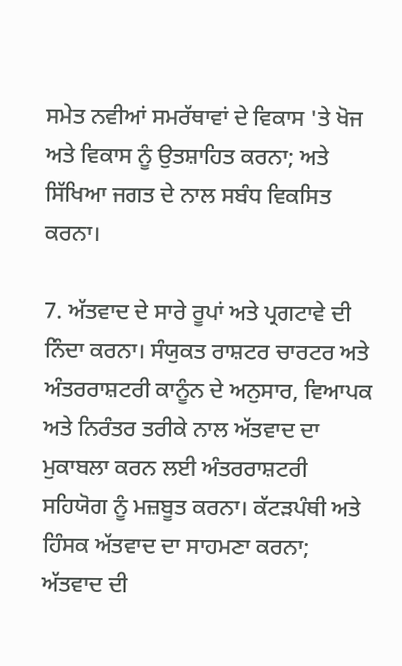ਸਮੇਤ ਨਵੀਆਂ ਸਮਰੱਥਾਵਾਂ ਦੇ ਵਿਕਾਸ 'ਤੇ ਖੋਜ ਅਤੇ ਵਿਕਾਸ ਨੂੰ ਉਤਸ਼ਾਹਿਤ ਕਰਨਾ; ਅਤੇ ਸਿੱਖਿਆ ਜਗਤ ਦੇ ਨਾਲ ਸਬੰਧ ਵਿਕਸਿਤ ਕਰਨਾ।

7. ਅੱਤਵਾਦ ਦੇ ਸਾਰੇ ਰੂਪਾਂ ਅਤੇ ਪ੍ਰਗਟਾਵੇ ਦੀ ਨਿੰਦਾ ਕਰਨਾ। ਸੰਯੁਕਤ ਰਾਸ਼ਟਰ ਚਾਰਟਰ ਅਤੇ ਅੰਤਰਰਾਸ਼ਟਰੀ ਕਾਨੂੰਨ ਦੇ ਅਨੁਸਾਰ, ਵਿਆਪਕ ਅਤੇ ਨਿਰੰਤਰ ਤਰੀਕੇ ਨਾਲ ਅੱਤਵਾਦ ਦਾ ਮੁਕਾਬਲਾ ਕਰਨ ਲਈ ਅੰਤਰਰਾਸ਼ਟਰੀ ਸਹਿਯੋਗ ਨੂੰ ਮਜ਼ਬੂਤ ਕਰਨਾ। ਕੱਟੜਪੰਥੀ ਅਤੇ ਹਿੰਸਕ ਅੱਤਵਾਦ ਦਾ ਸਾਹਮਣਾ ਕਰਨਾ; ਅੱਤਵਾਦ ਦੀ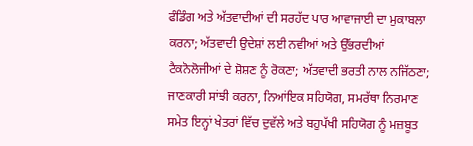ਫੰਡਿੰਗ ਅਤੇ ਅੱਤਵਾਦੀਆਂ ਦੀ ਸਰਹੱਦ ਪਾਰ ਆਵਾਜਾਈ ਦਾ ਮੁਕਾਬਲਾ ਕਰਨਾ; ਅੱਤਵਾਦੀ ਉਦੇਸ਼ਾਂ ਲਈ ਨਵੀਆਂ ਅਤੇ ਉੱਭਰਦੀਆਂ ਟੈਕਨੋਲੋਜੀਆਂ ਦੇ ਸ਼ੋਸ਼ਣ ਨੂੰ ਰੋਕਣਾ; ਅੱਤਵਾਦੀ ਭਰਤੀ ਨਾਲ ਨਜਿੱਠਣਾ; ਜਾਣਕਾਰੀ ਸਾਂਝੀ ਕਰਨਾ, ਨਿਆਂਇਕ ਸਹਿਯੋਗ, ਸਮਰੱਥਾ ਨਿਰਮਾਣ ਸਮੇਤ ਇਨ੍ਹਾਂ ਖੇਤਰਾਂ ਵਿੱਚ ਦੁਵੱਲੇ ਅਤੇ ਬਹੁਪੱਖੀ ਸਹਿਯੋਗ ਨੂੰ ਮਜ਼ਬੂਤ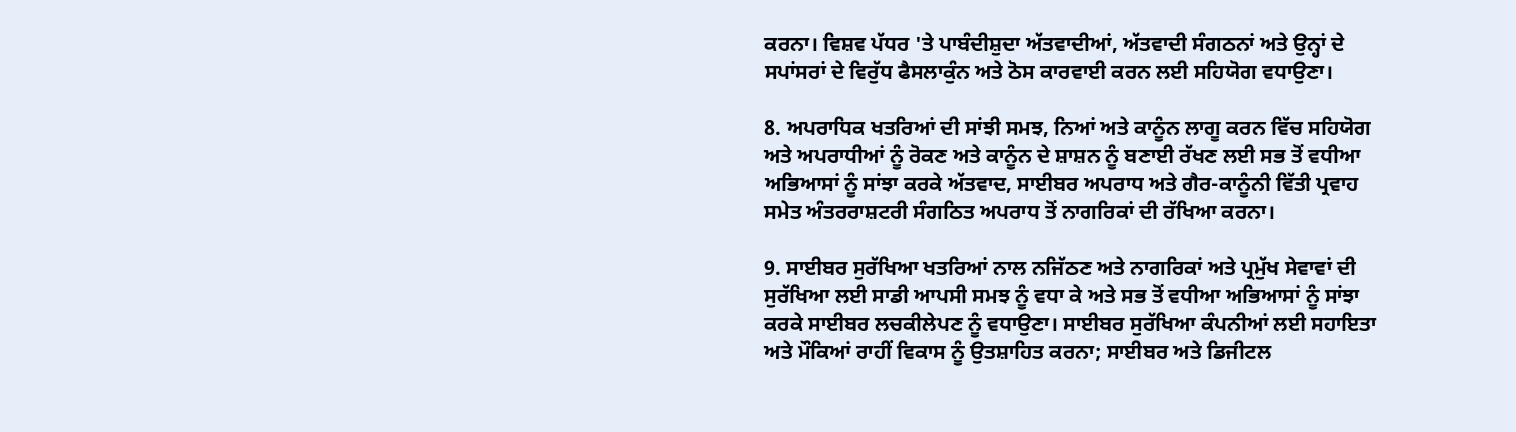ਕਰਨਾ। ਵਿਸ਼ਵ ਪੱਧਰ 'ਤੇ ਪਾਬੰਦੀਸ਼ੁਦਾ ਅੱਤਵਾਦੀਆਂ, ਅੱਤਵਾਦੀ ਸੰਗਠਨਾਂ ਅਤੇ ਉਨ੍ਹਾਂ ਦੇ ਸਪਾਂਸਰਾਂ ਦੇ ਵਿਰੁੱਧ ਫੈਸਲਾਕੁੰਨ ਅਤੇ ਠੋਸ ਕਾਰਵਾਈ ਕਰਨ ਲਈ ਸਹਿਯੋਗ ਵਧਾਉਣਾ।

8. ਅਪਰਾਧਿਕ ਖਤਰਿਆਂ ਦੀ ਸਾਂਝੀ ਸਮਝ, ਨਿਆਂ ਅਤੇ ਕਾਨੂੰਨ ਲਾਗੂ ਕਰਨ ਵਿੱਚ ਸਹਿਯੋਗ ਅਤੇ ਅਪਰਾਧੀਆਂ ਨੂੰ ਰੋਕਣ ਅਤੇ ਕਾਨੂੰਨ ਦੇ ਸ਼ਾਸ਼ਨ ਨੂੰ ਬਣਾਈ ਰੱਖਣ ਲਈ ਸਭ ਤੋਂ ਵਧੀਆ ਅਭਿਆਸਾਂ ਨੂੰ ਸਾਂਝਾ ਕਰਕੇ ਅੱਤਵਾਦ, ਸਾਈਬਰ ਅਪਰਾਧ ਅਤੇ ਗੈਰ-ਕਾਨੂੰਨੀ ਵਿੱਤੀ ਪ੍ਰਵਾਹ ਸਮੇਤ ਅੰਤਰਰਾਸ਼ਟਰੀ ਸੰਗਠਿਤ ਅਪਰਾਧ ਤੋਂ ਨਾਗਰਿਕਾਂ ਦੀ ਰੱਖਿਆ ਕਰਨਾ।

9. ਸਾਈਬਰ ਸੁਰੱਖਿਆ ਖਤਰਿਆਂ ਨਾਲ ਨਜਿੱਠਣ ਅਤੇ ਨਾਗਰਿਕਾਂ ਅਤੇ ਪ੍ਰਮੁੱਖ ਸੇਵਾਵਾਂ ਦੀ ਸੁਰੱਖਿਆ ਲਈ ਸਾਡੀ ਆਪਸੀ ਸਮਝ ਨੂੰ ਵਧਾ ਕੇ ਅਤੇ ਸਭ ਤੋਂ ਵਧੀਆ ਅਭਿਆਸਾਂ ਨੂੰ ਸਾਂਝਾ ਕਰਕੇ ਸਾਈਬਰ ਲਚਕੀਲੇਪਣ ਨੂੰ ਵਧਾਉਣਾ। ਸਾਈਬਰ ਸੁਰੱਖਿਆ ਕੰਪਨੀਆਂ ਲਈ ਸਹਾਇਤਾ ਅਤੇ ਮੌਕਿਆਂ ਰਾਹੀਂ ਵਿਕਾਸ ਨੂੰ ਉਤਸ਼ਾਹਿਤ ਕਰਨਾ; ਸਾਈਬਰ ਅਤੇ ਡਿਜੀਟਲ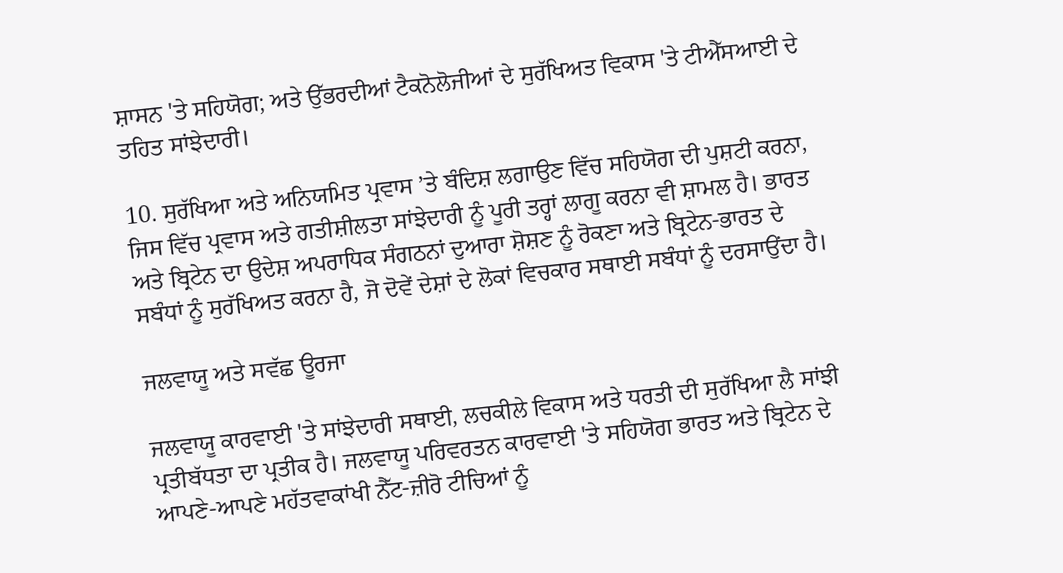ਸ਼ਾਸਨ 'ਤੇ ਸਹਿਯੋਗ; ਅਤੇ ਉੱਭਰਦੀਆਂ ਟੈਕਨੋਲੋਜੀਆਂ ਦੇ ਸੁਰੱਖਿਅਤ ਵਿਕਾਸ 'ਤੇ ਟੀਐੱਸਆਈ ਦੇ ਤਹਿਤ ਸਾਂਝੇਦਾਰੀ।

10. ਸੁਰੱਖਿਆ ਅਤੇ ਅਨਿਯਮਿਤ ਪ੍ਰਵਾਸ ’ਤੇ ਬੰਦਿਸ਼ ਲਗਾਉਣ ਵਿੱਚ ਸਹਿਯੋਗ ਦੀ ਪੁਸ਼ਟੀ ਕਰਨਾ, ਜਿਸ ਵਿੱਚ ਪ੍ਰਵਾਸ ਅਤੇ ਗਤੀਸ਼ੀਲਤਾ ਸਾਂਝੇਦਾਰੀ ਨੂੰ ਪੂਰੀ ਤਰ੍ਹਾਂ ਲਾਗੂ ਕਰਨਾ ਵੀ ਸ਼ਾਮਲ ਹੈ। ਭਾਰਤ ਅਤੇ ਬ੍ਰਿਟੇਨ ਦਾ ਉਦੇਸ਼ ਅਪਰਾਧਿਕ ਸੰਗਠਨਾਂ ਦੁਆਰਾ ਸ਼ੋਸ਼ਣ ਨੂੰ ਰੋਕਣਾ ਅਤੇ ਬ੍ਰਿਟੇਨ-ਭਾਰਤ ਦੇ ਸਬੰਧਾਂ ਨੂੰ ਸੁਰੱਖਿਅਤ ਕਰਨਾ ਹੈ, ਜੋ ਦੋਵੇਂ ਦੇਸ਼ਾਂ ਦੇ ਲੋਕਾਂ ਵਿਚਕਾਰ ਸਥਾਈ ਸਬੰਧਾਂ ਨੂੰ ਦਰਸਾਉਂਦਾ ਹੈ।

ਜਲਵਾਯੂ ਅਤੇ ਸਵੱਛ ਊਰਜਾ

ਜਲਵਾਯੂ ਕਾਰਵਾਈ 'ਤੇ ਸਾਂਝੇਦਾਰੀ ਸਥਾਈ, ਲਚਕੀਲੇ ਵਿਕਾਸ ਅਤੇ ਧਰਤੀ ਦੀ ਸੁਰੱਖਿਆ ਲੈ ਸਾਂਝੀ ਪ੍ਰਤੀਬੱਧਤਾ ਦਾ ਪ੍ਰਤੀਕ ਹੈ। ਜਲਵਾਯੂ ਪਰਿਵਰਤਨ ਕਾਰਵਾਈ 'ਤੇ ਸਹਿਯੋਗ ਭਾਰਤ ਅਤੇ ਬ੍ਰਿਟੇਨ ਦੇ ਆਪਣੇ-ਆਪਣੇ ਮਹੱਤਵਾਕਾਂਖੀ ਨੈੱਟ-ਜ਼ੀਰੋ ਟੀਚਿਆਂ ਨੂੰ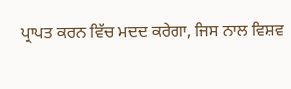ਪ੍ਰਾਪਤ ਕਰਨ ਵਿੱਚ ਮਦਦ ਕਰੇਗਾ, ਜਿਸ ਨਾਲ ਵਿਸ਼ਵ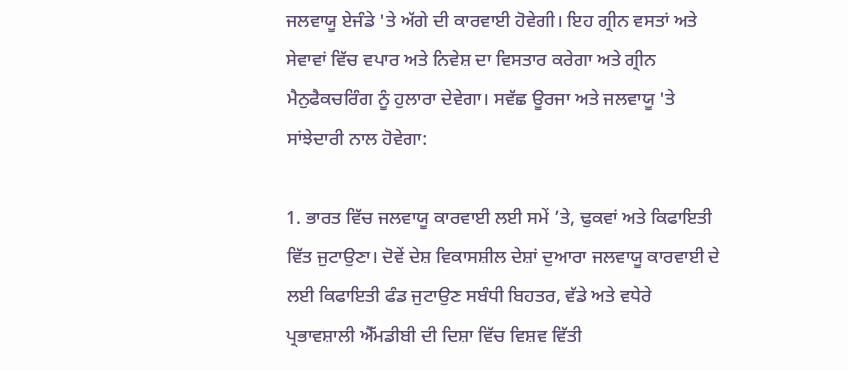ਜਲਵਾਯੂ ਏਜੰਡੇ 'ਤੇ ਅੱਗੇ ਦੀ ਕਾਰਵਾਈ ਹੋਵੇਗੀ। ਇਹ ਗ੍ਰੀਨ ਵਸਤਾਂ ਅਤੇ ਸੇਵਾਵਾਂ ਵਿੱਚ ਵਪਾਰ ਅਤੇ ਨਿਵੇਸ਼ ਦਾ ਵਿਸਤਾਰ ਕਰੇਗਾ ਅਤੇ ਗ੍ਰੀਨ ਮੈਨੁਫੈਕਚਰਿੰਗ ਨੂੰ ਹੁਲਾਰਾ ਦੇਵੇਗਾ। ਸਵੱਛ ਊਰਜਾ ਅਤੇ ਜਲਵਾਯੂ 'ਤੇ ਸਾਂਝੇਦਾਰੀ ਨਾਲ ਹੋਵੇਗਾ:

1. ਭਾਰਤ ਵਿੱਚ ਜਲਵਾਯੂ ਕਾਰਵਾਈ ਲਈ ਸਮੇਂ ’ਤੇ, ਢੁਕਵਾਂ ਅਤੇ ਕਿਫਾਇਤੀ ਵਿੱਤ ਜੁਟਾਉਣਾ। ਦੋਵੇਂ ਦੇਸ਼ ਵਿਕਾਸਸ਼ੀਲ ਦੇਸ਼ਾਂ ਦੁਆਰਾ ਜਲਵਾਯੂ ਕਾਰਵਾਈ ਦੇ ਲਈ ਕਿਫਾਇਤੀ ਫੰਡ ਜੁਟਾਉਣ ਸਬੰਧੀ ਬਿਹਤਰ, ਵੱਡੇ ਅਤੇ ਵਧੇਰੇ ਪ੍ਰਭਾਵਸ਼ਾਲੀ ਐੱਮਡੀਬੀ ਦੀ ਦਿਸ਼ਾ ਵਿੱਚ ਵਿਸ਼ਵ ਵਿੱਤੀ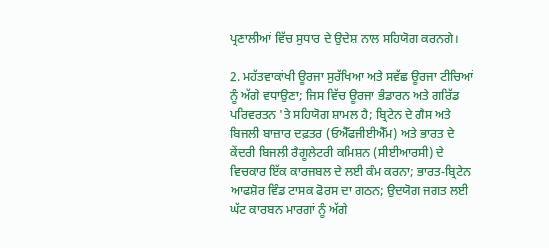ਪ੍ਰਣਾਲੀਆਂ ਵਿੱਚ ਸੁਧਾਰ ਦੇ ਉਦੇਸ਼ ਨਾਲ ਸਹਿਯੋਗ ਕਰਨਗੇ।

2. ਮਹੱਤਵਾਕਾਂਖੀ ਊਰਜਾ ਸੁਰੱਖਿਆ ਅਤੇ ਸਵੱਛ ਊਰਜਾ ਟੀਚਿਆਂ ਨੂੰ ਅੱਗੇ ਵਧਾਉਣਾ; ਜਿਸ ਵਿੱਚ ਊਰਜਾ ਭੰਡਾਰਨ ਅਤੇ ਗਰਿੱਡ ਪਰਿਵਰਤਨ 'ਤੇ ਸਹਿਯੋਗ ਸ਼ਾਮਲ ਹੈ; ਬ੍ਰਿਟੇਨ ਦੇ ਗੈਸ ਅਤੇ ਬਿਜਲੀ ਬਾਜ਼ਾਰ ਦਫ਼ਤਰ (ਓਐੱਫਜੀਈਐੱਮ) ਅਤੇ ਭਾਰਤ ਦੇ ਕੇਂਦਰੀ ਬਿਜਲੀ ਰੈਗੂਲੇਟਰੀ ਕਮਿਸ਼ਨ (ਸੀਈਆਰਸੀ) ਦੇ ਵਿਚਕਾਰ ਇੱਕ ਕਾਰਜਬਲ ਦੇ ਲਈ ਕੰਮ ਕਰਨਾ; ਭਾਰਤ-ਬ੍ਰਿਟੇਨ ਆਫਸ਼ੋਰ ਵਿੰਡ ਟਾਸਕ ਫੋਰਸ ਦਾ ਗਠਨ; ਉਦਯੋਗ ਜਗਤ ਲਈ ਘੱਟ ਕਾਰਬਨ ਮਾਰਗਾਂ ਨੂੰ ਅੱਗੇ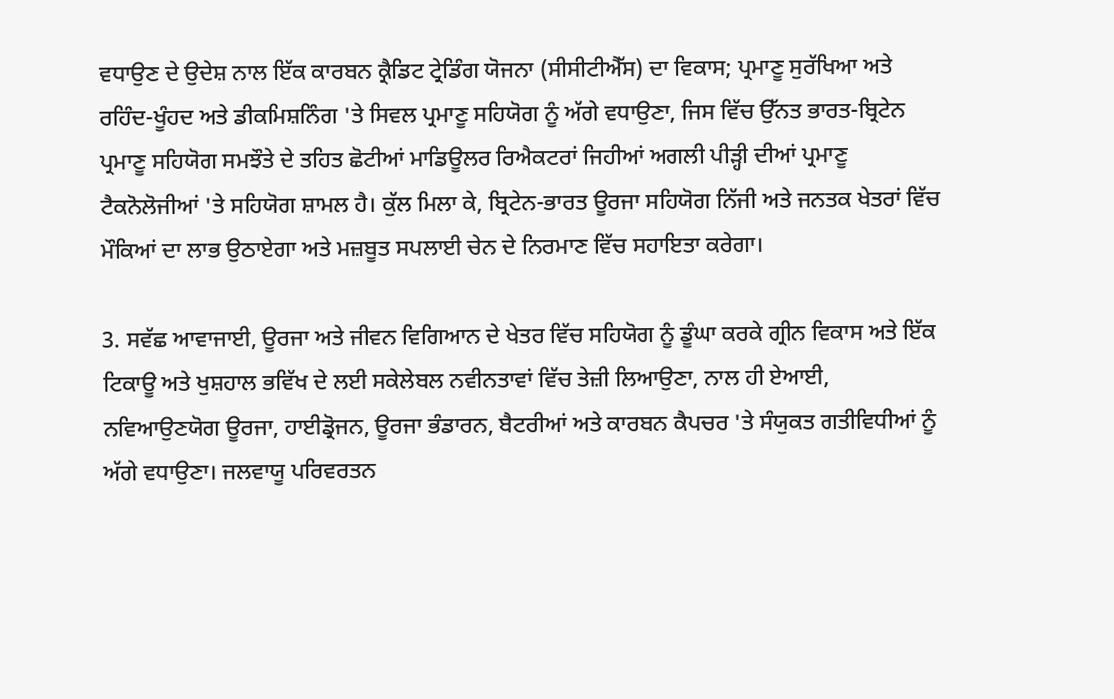ਵਧਾਉਣ ਦੇ ਉਦੇਸ਼ ਨਾਲ ਇੱਕ ਕਾਰਬਨ ਕ੍ਰੈਡਿਟ ਟ੍ਰੇਡਿੰਗ ਯੋਜਨਾ (ਸੀਸੀਟੀਐੱਸ) ਦਾ ਵਿਕਾਸ; ਪ੍ਰਮਾਣੂ ਸੁਰੱਖਿਆ ਅਤੇ ਰਹਿੰਦ-ਖੂੰਹਦ ਅਤੇ ਡੀਕਮਿਸ਼ਨਿੰਗ 'ਤੇ ਸਿਵਲ ਪ੍ਰਮਾਣੂ ਸਹਿਯੋਗ ਨੂੰ ਅੱਗੇ ਵਧਾਉਣਾ, ਜਿਸ ਵਿੱਚ ਉੱਨਤ ਭਾਰਤ-ਬ੍ਰਿਟੇਨ ਪ੍ਰਮਾਣੂ ਸਹਿਯੋਗ ਸਮਝੌਤੇ ਦੇ ਤਹਿਤ ਛੋਟੀਆਂ ਮਾਡਿਊਲਰ ਰਿਐਕਟਰਾਂ ਜਿਹੀਆਂ ਅਗਲੀ ਪੀੜ੍ਹੀ ਦੀਆਂ ਪ੍ਰਮਾਣੂ ਟੈਕਨੋਲੋਜੀਆਂ 'ਤੇ ਸਹਿਯੋਗ ਸ਼ਾਮਲ ਹੈ। ਕੁੱਲ ਮਿਲਾ ਕੇ, ਬ੍ਰਿਟੇਨ-ਭਾਰਤ ਊਰਜਾ ਸਹਿਯੋਗ ਨਿੱਜੀ ਅਤੇ ਜਨਤਕ ਖੇਤਰਾਂ ਵਿੱਚ ਮੌਕਿਆਂ ਦਾ ਲਾਭ ਉਠਾਏਗਾ ਅਤੇ ਮਜ਼ਬੂਤ ਸਪਲਾਈ ਚੇਨ ਦੇ ਨਿਰਮਾਣ ਵਿੱਚ ਸਹਾਇਤਾ ਕਰੇਗਾ।

3. ਸਵੱਛ ਆਵਾਜਾਈ, ਊਰਜਾ ਅਤੇ ਜੀਵਨ ਵਿਗਿਆਨ ਦੇ ਖੇਤਰ ਵਿੱਚ ਸਹਿਯੋਗ ਨੂੰ ਡੂੰਘਾ ਕਰਕੇ ਗ੍ਰੀਨ ਵਿਕਾਸ ਅਤੇ ਇੱਕ ਟਿਕਾਊ ਅਤੇ ਖੁਸ਼ਹਾਲ ਭਵਿੱਖ ਦੇ ਲਈ ਸਕੇਲੇਬਲ ਨਵੀਨਤਾਵਾਂ ਵਿੱਚ ਤੇਜ਼ੀ ਲਿਆਉਣਾ, ਨਾਲ ਹੀ ਏਆਈ, ਨਵਿਆਉਣਯੋਗ ਊਰਜਾ, ਹਾਈਡ੍ਰੋਜਨ, ਊਰਜਾ ਭੰਡਾਰਨ, ਬੈਟਰੀਆਂ ਅਤੇ ਕਾਰਬਨ ਕੈਪਚਰ 'ਤੇ ਸੰਯੁਕਤ ਗਤੀਵਿਧੀਆਂ ਨੂੰ ਅੱਗੇ ਵਧਾਉਣਾ। ਜਲਵਾਯੂ ਪਰਿਵਰਤਨ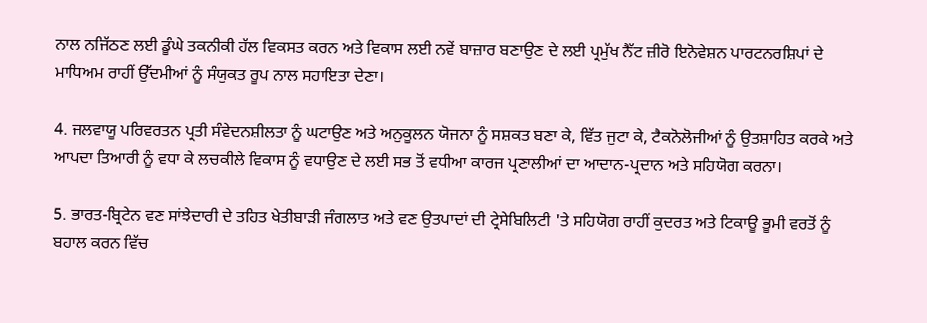ਨਾਲ ਨਜਿੱਠਣ ਲਈ ਡੂੰਘੇ ਤਕਨੀਕੀ ਹੱਲ ਵਿਕਸਤ ਕਰਨ ਅਤੇ ਵਿਕਾਸ ਲਈ ਨਵੇਂ ਬਾਜ਼ਾਰ ਬਣਾਉਣ ਦੇ ਲਈ ਪ੍ਰਮੁੱਖ ਨੈੱਟ ਜ਼ੀਰੋ ਇਨੋਵੇਸ਼ਨ ਪਾਰਟਨਰਸ਼ਿਪਾਂ ਦੇ ਮਾਧਿਅਮ ਰਾਹੀਂ ਉੱਦਮੀਆਂ ਨੂੰ ਸੰਯੁਕਤ ਰੂਪ ਨਾਲ ਸਹਾਇਤਾ ਦੇਣਾ।

4. ਜਲਵਾਯੂ ਪਰਿਵਰਤਨ ਪ੍ਰਤੀ ਸੰਵੇਦਨਸ਼ੀਲਤਾ ਨੂੰ ਘਟਾਉਣ ਅਤੇ ਅਨੁਕੂਲਨ ਯੋਜਨਾ ਨੂੰ ਸਸ਼ਕਤ ਬਣਾ ਕੇ, ਵਿੱਤ ਜੁਟਾ ਕੇ, ਟੈਕਨੋਲੋਜੀਆਂ ਨੂੰ ਉਤਸ਼ਾਹਿਤ ਕਰਕੇ ਅਤੇ ਆਪਦਾ ਤਿਆਰੀ ਨੂੰ ਵਧਾ ਕੇ ਲਚਕੀਲੇ ਵਿਕਾਸ ਨੂੰ ਵਧਾਉਣ ਦੇ ਲਈ ਸਭ ਤੋਂ ਵਧੀਆ ਕਾਰਜ ਪ੍ਰਣਾਲੀਆਂ ਦਾ ਆਦਾਨ-ਪ੍ਰਦਾਨ ਅਤੇ ਸਹਿਯੋਗ ਕਰਨਾ।

5. ਭਾਰਤ-ਬ੍ਰਿਟੇਨ ਵਣ ਸਾਂਝੇਦਾਰੀ ਦੇ ਤਹਿਤ ਖੇਤੀਬਾੜੀ ਜੰਗਲਾਤ ਅਤੇ ਵਣ ਉਤਪਾਦਾਂ ਦੀ ਟ੍ਰੇਸੇਬਿਲਿਟੀ 'ਤੇ ਸਹਿਯੋਗ ਰਾਹੀਂ ਕੁਦਰਤ ਅਤੇ ਟਿਕਾਊ ਭੂਮੀ ਵਰਤੋਂ ਨੂੰ ਬਹਾਲ ਕਰਨ ਵਿੱਚ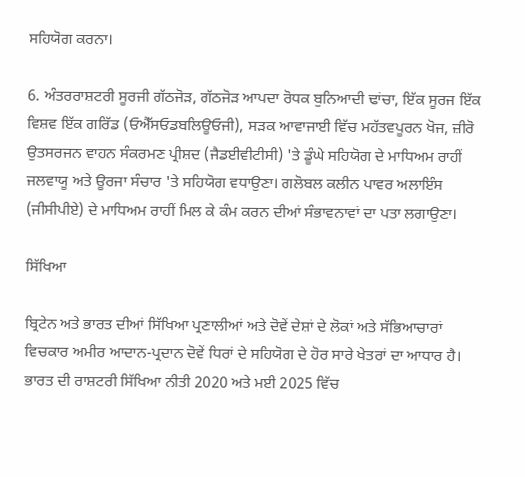ਸਹਿਯੋਗ ਕਰਨਾ।

6. ਅੰਤਰਰਾਸ਼ਟਰੀ ਸੂਰਜੀ ਗੱਠਜੋੜ, ਗੱਠਜੋੜ ਆਪਦਾ ਰੋਧਕ ਬੁਨਿਆਦੀ ਢਾਂਚਾ, ਇੱਕ ਸੂਰਜ ਇੱਕ ਵਿਸ਼ਵ ਇੱਕ ਗਰਿੱਡ (ਓਐੱਸਓਡਬਲਿਊਓਜੀ), ਸੜਕ ਆਵਾਜਾਈ ਵਿੱਚ ਮਹੱਤਵਪੂਰਨ ਖੋਜ, ਜ਼ੀਰੋ ਉਤਸਰਜਨ ਵਾਹਨ ਸੰਕਰਮਣ ਪ੍ਰੀਸ਼ਦ (ਜੈਡਈਵੀਟੀਸੀ) 'ਤੇ ਡੂੰਘੇ ਸਹਿਯੋਗ ਦੇ ਮਾਧਿਅਮ ਰਾਹੀਂ ਜਲਵਾਯੂ ਅਤੇ ਊਰਜਾ ਸੰਚਾਰ 'ਤੇ ਸਹਿਯੋਗ ਵਧਾਉਣਾ। ਗਲੋਬਲ ਕਲੀਨ ਪਾਵਰ ਅਲਾਇੰਸ (ਜੀਸੀਪੀਏ) ਦੇ ਮਾਧਿਅਮ ਰਾਹੀਂ ਮਿਲ ਕੇ ਕੰਮ ਕਰਨ ਦੀਆਂ ਸੰਭਾਵਨਾਵਾਂ ਦਾ ਪਤਾ ਲਗਾਉਣਾ।

ਸਿੱਖਿਆ

ਬ੍ਰਿਟੇਨ ਅਤੇ ਭਾਰਤ ਦੀਆਂ ਸਿੱਖਿਆ ਪ੍ਰਣਾਲੀਆਂ ਅਤੇ ਦੋਵੇਂ ਦੇਸ਼ਾਂ ਦੇ ਲੋਕਾਂ ਅਤੇ ਸੱਭਿਆਚਾਰਾਂ ਵਿਚਕਾਰ ਅਮੀਰ ਆਦਾਨ-ਪ੍ਰਦਾਨ ਦੋਵੇਂ ਧਿਰਾਂ ਦੇ ਸਹਿਯੋਗ ਦੇ ਹੋਰ ਸਾਰੇ ਖੇਤਰਾਂ ਦਾ ਆਧਾਰ ਹੈ। ਭਾਰਤ ਦੀ ਰਾਸ਼ਟਰੀ ਸਿੱਖਿਆ ਨੀਤੀ 2020 ਅਤੇ ਮਈ 2025 ਵਿੱਚ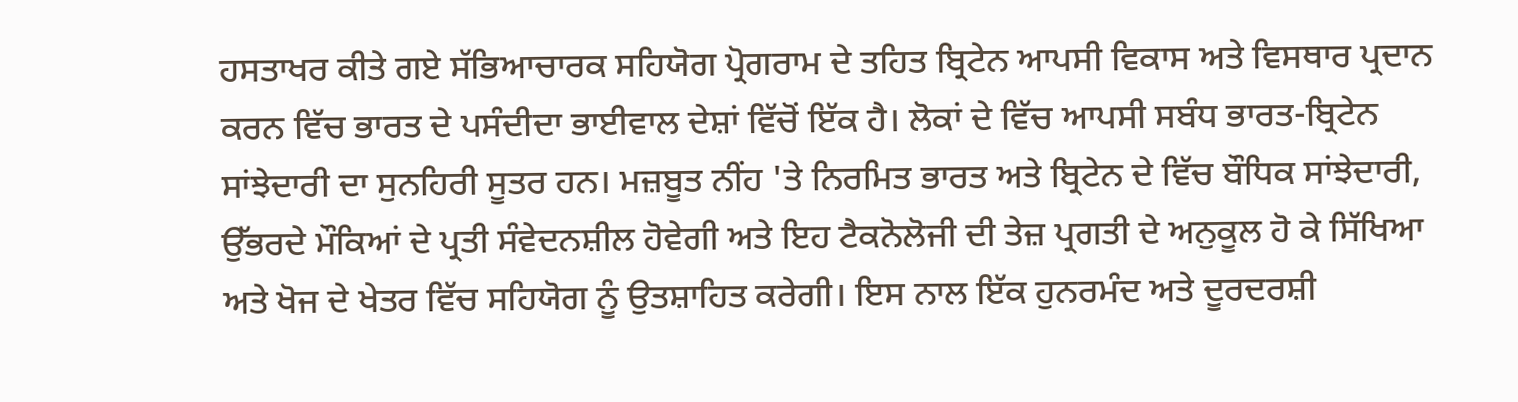ਹਸਤਾਖਰ ਕੀਤੇ ਗਏ ਸੱਭਿਆਚਾਰਕ ਸਹਿਯੋਗ ਪ੍ਰੋਗਰਾਮ ਦੇ ਤਹਿਤ ਬ੍ਰਿਟੇਨ ਆਪਸੀ ਵਿਕਾਸ ਅਤੇ ਵਿਸਥਾਰ ਪ੍ਰਦਾਨ ਕਰਨ ਵਿੱਚ ਭਾਰਤ ਦੇ ਪਸੰਦੀਦਾ ਭਾਈਵਾਲ ਦੇਸ਼ਾਂ ਵਿੱਚੋਂ ਇੱਕ ਹੈ। ਲੋਕਾਂ ਦੇ ਵਿੱਚ ਆਪਸੀ ਸਬੰਧ ਭਾਰਤ-ਬ੍ਰਿਟੇਨ ਸਾਂਝੇਦਾਰੀ ਦਾ ਸੁਨਹਿਰੀ ਸੂਤਰ ਹਨ। ਮਜ਼ਬੂਤ ਨੀਂਹ 'ਤੇ ਨਿਰਮਿਤ ਭਾਰਤ ਅਤੇ ਬ੍ਰਿਟੇਨ ਦੇ ਵਿੱਚ ਬੌਧਿਕ ਸਾਂਝੇਦਾਰੀ, ਉੱਭਰਦੇ ਮੌਕਿਆਂ ਦੇ ਪ੍ਰਤੀ ਸੰਵੇਦਨਸ਼ੀਲ ਹੋਵੇਗੀ ਅਤੇ ਇਹ ਟੈਕਨੋਲੋਜੀ ਦੀ ਤੇਜ਼ ਪ੍ਰਗਤੀ ਦੇ ਅਨੁਕੂਲ ਹੋ ਕੇ ਸਿੱਖਿਆ ਅਤੇ ਖੋਜ ਦੇ ਖੇਤਰ ਵਿੱਚ ਸਹਿਯੋਗ ਨੂੰ ਉਤਸ਼ਾਹਿਤ ਕਰੇਗੀ। ਇਸ ਨਾਲ ਇੱਕ ਹੁਨਰਮੰਦ ਅਤੇ ਦੂਰਦਰਸ਼ੀ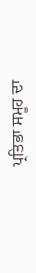ਪ੍ਰਤਿਭਾ ਸਮੂਹ ਦਾ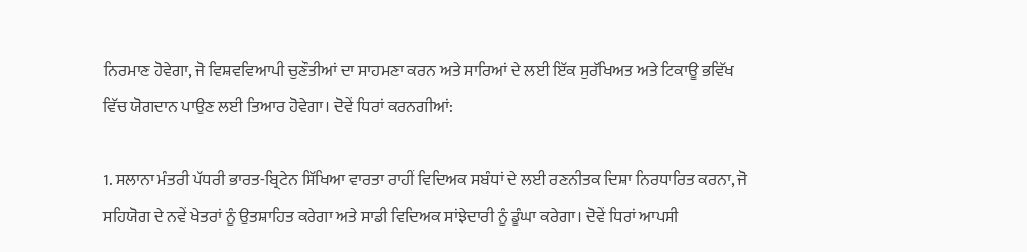ਨਿਰਮਾਣ ਹੋਵੇਗਾ, ਜੋ ਵਿਸ਼ਵਵਿਆਪੀ ਚੁਣੌਤੀਆਂ ਦਾ ਸਾਹਮਣਾ ਕਰਨ ਅਤੇ ਸਾਰਿਆਂ ਦੇ ਲਈ ਇੱਕ ਸੁਰੱਖਿਅਤ ਅਤੇ ਟਿਕਾਊ ਭਵਿੱਖ ਵਿੱਚ ਯੋਗਦਾਨ ਪਾਉਣ ਲਈ ਤਿਆਰ ਹੋਵੇਗਾ। ਦੋਵੇਂ ਧਿਰਾਂ ਕਰਨਗੀਆਂ:

1. ਸਲਾਨਾ ਮੰਤਰੀ ਪੱਧਰੀ ਭਾਰਤ-ਬ੍ਰਿਟੇਨ ਸਿੱਖਿਆ ਵਾਰਤਾ ਰਾਹੀਂ ਵਿਦਿਅਕ ਸਬੰਧਾਂ ਦੇ ਲਈ ਰਣਨੀਤਕ ਦਿਸ਼ਾ ਨਿਰਧਾਰਿਤ ਕਰਨਾ, ਜੋ ਸਹਿਯੋਗ ਦੇ ਨਵੇਂ ਖੇਤਰਾਂ ਨੂੰ ਉਤਸ਼ਾਹਿਤ ਕਰੇਗਾ ਅਤੇ ਸਾਡੀ ਵਿਦਿਅਕ ਸਾਂਝੇਦਾਰੀ ਨੂੰ ਡੂੰਘਾ ਕਰੇਗਾ। ਦੋਵੇਂ ਧਿਰਾਂ ਆਪਸੀ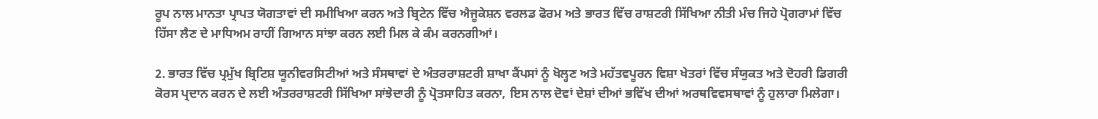ਰੂਪ ਨਾਲ ਮਾਨਤਾ ਪ੍ਰਾਪਤ ਯੋਗਤਾਵਾਂ ਦੀ ਸਮੀਖਿਆ ਕਰਨ ਅਤੇ ਬ੍ਰਿਟੇਨ ਵਿੱਚ ਐਜੂਕੇਸ਼ਨ ਵਰਲਡ ਫੋਰਮ ਅਤੇ ਭਾਰਤ ਵਿੱਚ ਰਾਸ਼ਟਰੀ ਸਿੱਖਿਆ ਨੀਤੀ ਮੰਚ ਜਿਹੇ ਪ੍ਰੋਗਰਾਮਾਂ ਵਿੱਚ ਹਿੱਸਾ ਲੈਣ ਦੇ ਮਾਧਿਅਮ ਰਾਹੀਂ ਗਿਆਨ ਸਾਂਝਾ ਕਰਨ ਲਈ ਮਿਲ ਕੇ ਕੰਮ ਕਰਨਗੀਆਂ।

2. ਭਾਰਤ ਵਿੱਚ ਪ੍ਰਮੁੱਖ ਬ੍ਰਿਟਿਸ਼ ਯੂਨੀਵਰਸਿਟੀਆਂ ਅਤੇ ਸੰਸਥਾਵਾਂ ਦੇ ਅੰਤਰਰਾਸ਼ਟਰੀ ਸ਼ਾਖਾ ਕੈਂਪਸਾਂ ਨੂੰ ਖੋਲ੍ਹਣ ਅਤੇ ਮਹੱਤਵਪੂਰਨ ਵਿਸ਼ਾ ਖੇਤਰਾਂ ਵਿੱਚ ਸੰਯੁਕਤ ਅਤੇ ਦੋਹਰੀ ਡਿਗਰੀ ਕੋਰਸ ਪ੍ਰਦਾਨ ਕਰਨ ਦੇ ਲਈ ਅੰਤਰਰਾਸ਼ਟਰੀ ਸਿੱਖਿਆ ਸਾਂਝੇਦਾਰੀ ਨੂੰ ਪ੍ਰੋਤਸਾਹਿਤ ਕਰਨਾ, ਇਸ ਨਾਲ ਦੋਵਾਂ ਦੇਸ਼ਾਂ ਦੀਆਂ ਭਵਿੱਖ ਦੀਆਂ ਅਰਥਵਿਵਸਥਾਵਾਂ ਨੂੰ ਹੁਲਾਰਾ ਮਿਲੇਗਾ।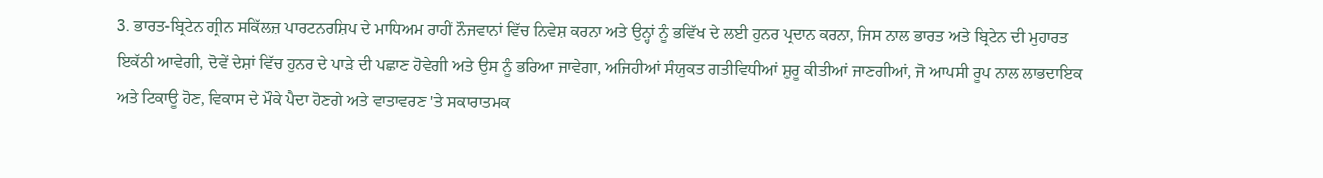3. ਭਾਰਤ-ਬ੍ਰਿਟੇਨ ਗ੍ਰੀਨ ਸਕਿੱਲਜ਼ ਪਾਰਟਨਰਸ਼ਿਪ ਦੇ ਮਾਧਿਅਮ ਰਾਹੀਂ ਨੌਜਵਾਨਾਂ ਵਿੱਚ ਨਿਵੇਸ਼ ਕਰਨਾ ਅਤੇ ਉਨ੍ਹਾਂ ਨੂੰ ਭਵਿੱਖ ਦੇ ਲਈ ਹੁਨਰ ਪ੍ਰਦਾਨ ਕਰਨਾ, ਜਿਸ ਨਾਲ ਭਾਰਤ ਅਤੇ ਬ੍ਰਿਟੇਨ ਦੀ ਮੁਹਾਰਤ ਇਕੱਠੀ ਆਵੇਗੀ, ਦੋਵੇਂ ਦੇਸ਼ਾਂ ਵਿੱਚ ਹੁਨਰ ਦੇ ਪਾੜੇ ਦੀ ਪਛਾਣ ਹੋਵੇਗੀ ਅਤੇ ਉਸ ਨੂੰ ਭਰਿਆ ਜਾਵੇਗਾ, ਅਜਿਹੀਆਂ ਸੰਯੁਕਤ ਗਤੀਵਿਧੀਆਂ ਸ਼ੁਰੂ ਕੀਤੀਆਂ ਜਾਣਗੀਆਂ, ਜੋ ਆਪਸੀ ਰੂਪ ਨਾਲ ਲਾਭਦਾਇਕ ਅਤੇ ਟਿਕਾਊ ਹੋਣ, ਵਿਕਾਸ ਦੇ ਮੌਕੇ ਪੈਦਾ ਹੋਣਗੇ ਅਤੇ ਵਾਤਾਵਰਣ 'ਤੇ ਸਕਾਰਾਤਮਕ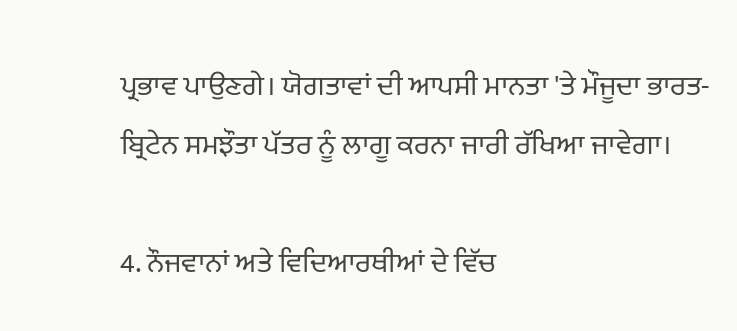ਪ੍ਰਭਾਵ ਪਾਉਣਗੇ। ਯੋਗਤਾਵਾਂ ਦੀ ਆਪਸੀ ਮਾਨਤਾ 'ਤੇ ਮੌਜੂਦਾ ਭਾਰਤ-ਬ੍ਰਿਟੇਨ ਸਮਝੌਤਾ ਪੱਤਰ ਨੂੰ ਲਾਗੂ ਕਰਨਾ ਜਾਰੀ ਰੱਖਿਆ ਜਾਵੇਗਾ।

4. ਨੌਜਵਾਨਾਂ ਅਤੇ ਵਿਦਿਆਰਥੀਆਂ ਦੇ ਵਿੱਚ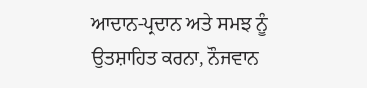ਆਦਾਨ-ਪ੍ਰਦਾਨ ਅਤੇ ਸਮਝ ਨੂੰ ਉਤਸ਼ਾਹਿਤ ਕਰਨਾ, ਨੌਜਵਾਨ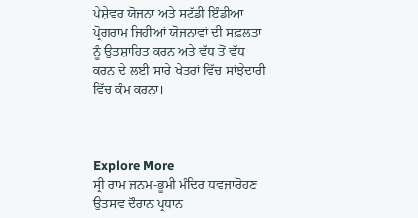ਪੇਸ਼ੇਵਰ ਯੋਜਨਾ ਅਤੇ ਸਟੱਡੀ ਇੰਡੀਆ ਪ੍ਰੋਗਰਾਮ ਜਿਹੀਆਂ ਯੋਜਨਾਵਾਂ ਦੀ ਸਫ਼ਲਤਾ ਨੂੰ ਉਤਸ਼ਾਹਿਤ ਕਰਨ ਅਤੇ ਵੱਧ ਤੋਂ ਵੱਧ ਕਰਨ ਦੇ ਲਈ ਸਾਰੇ ਖੇਤਰਾਂ ਵਿੱਚ ਸਾਂਝੇਦਾਰੀ ਵਿੱਚ ਕੰਮ ਕਰਨਾ।



Explore More
ਸ੍ਰੀ ਰਾਮ ਜਨਮ-ਭੂਮੀ ਮੰਦਿਰ ਧਵਜਾਰੋਹਣ ਉਤਸਵ ਦੌਰਾਨ ਪ੍ਰਧਾਨ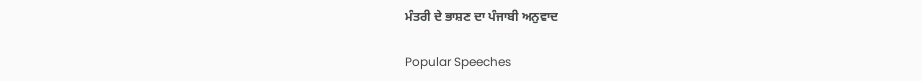ਮੰਤਰੀ ਦੇ ਭਾਸ਼ਣ ਦਾ ਪੰਜਾਬੀ ਅਨੁਵਾਦ

Popular Speeches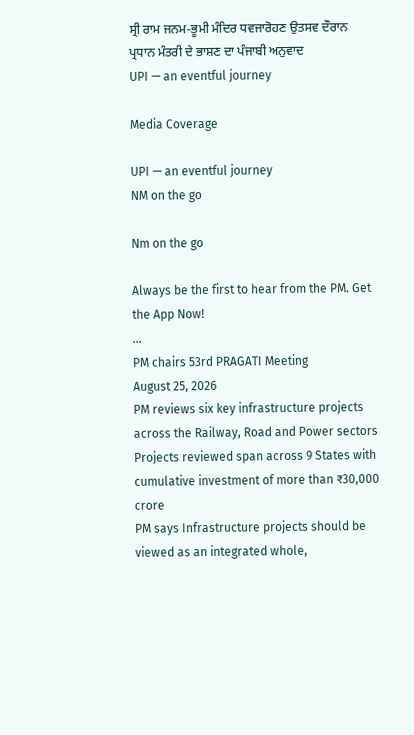ਸ੍ਰੀ ਰਾਮ ਜਨਮ-ਭੂਮੀ ਮੰਦਿਰ ਧਵਜਾਰੋਹਣ ਉਤਸਵ ਦੌਰਾਨ ਪ੍ਰਧਾਨ ਮੰਤਰੀ ਦੇ ਭਾਸ਼ਣ ਦਾ ਪੰਜਾਬੀ ਅਨੁਵਾਦ
UPI — an eventful journey

Media Coverage

UPI — an eventful journey
NM on the go

Nm on the go

Always be the first to hear from the PM. Get the App Now!
...
PM chairs 53rd PRAGATI Meeting
August 25, 2026
PM reviews six key infrastructure projects across the Railway, Road and Power sectors
Projects reviewed span across 9 States with cumulative investment of more than ₹30,000 crore
PM says Infrastructure projects should be viewed as an integrated whole,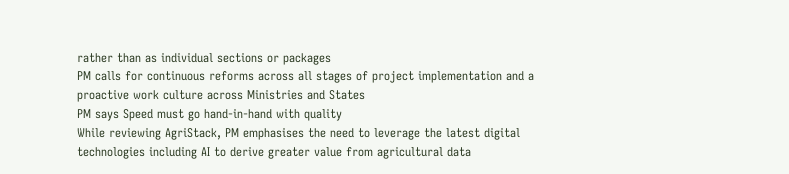rather than as individual sections or packages
PM calls for continuous reforms across all stages of project implementation and a proactive work culture across Ministries and States
PM says Speed must go hand-in-hand with quality
While reviewing AgriStack, PM emphasises the need to leverage the latest digital technologies including AI to derive greater value from agricultural data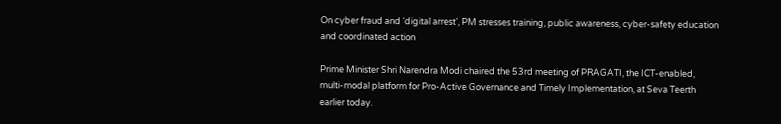On cyber fraud and ‘digital arrest’, PM stresses training, public awareness, cyber-safety education and coordinated action

Prime Minister Shri Narendra Modi chaired the 53rd meeting of PRAGATI, the ICT-enabled, multi-modal platform for Pro-Active Governance and Timely Implementation, at Seva Teerth earlier today.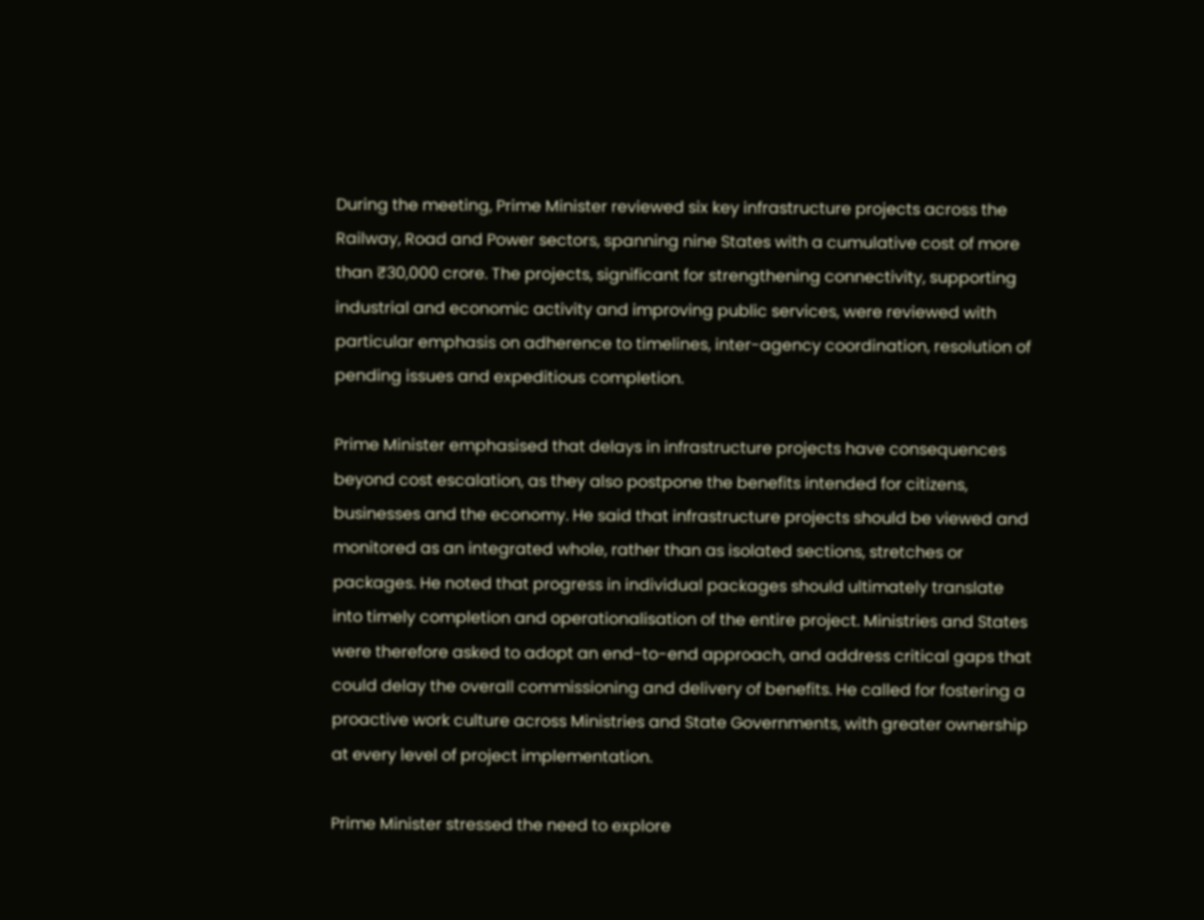During the meeting, Prime Minister reviewed six key infrastructure projects across the Railway, Road and Power sectors, spanning nine States with a cumulative cost of more than ₹30,000 crore. The projects, significant for strengthening connectivity, supporting industrial and economic activity and improving public services, were reviewed with particular emphasis on adherence to timelines, inter-agency coordination, resolution of pending issues and expeditious completion.

Prime Minister emphasised that delays in infrastructure projects have consequences beyond cost escalation, as they also postpone the benefits intended for citizens, businesses and the economy. He said that infrastructure projects should be viewed and monitored as an integrated whole, rather than as isolated sections, stretches or packages. He noted that progress in individual packages should ultimately translate into timely completion and operationalisation of the entire project. Ministries and States were therefore asked to adopt an end-to-end approach, and address critical gaps that could delay the overall commissioning and delivery of benefits. He called for fostering a proactive work culture across Ministries and State Governments, with greater ownership at every level of project implementation.

Prime Minister stressed the need to explore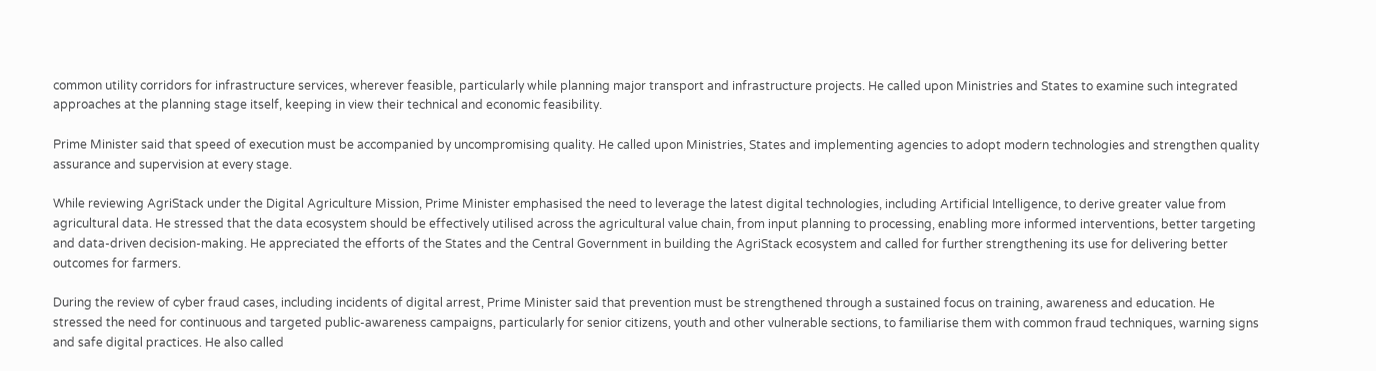common utility corridors for infrastructure services, wherever feasible, particularly while planning major transport and infrastructure projects. He called upon Ministries and States to examine such integrated approaches at the planning stage itself, keeping in view their technical and economic feasibility.

Prime Minister said that speed of execution must be accompanied by uncompromising quality. He called upon Ministries, States and implementing agencies to adopt modern technologies and strengthen quality assurance and supervision at every stage.

While reviewing AgriStack under the Digital Agriculture Mission, Prime Minister emphasised the need to leverage the latest digital technologies, including Artificial Intelligence, to derive greater value from agricultural data. He stressed that the data ecosystem should be effectively utilised across the agricultural value chain, from input planning to processing, enabling more informed interventions, better targeting and data-driven decision-making. He appreciated the efforts of the States and the Central Government in building the AgriStack ecosystem and called for further strengthening its use for delivering better outcomes for farmers.

During the review of cyber fraud cases, including incidents of digital arrest, Prime Minister said that prevention must be strengthened through a sustained focus on training, awareness and education. He stressed the need for continuous and targeted public-awareness campaigns, particularly for senior citizens, youth and other vulnerable sections, to familiarise them with common fraud techniques, warning signs and safe digital practices. He also called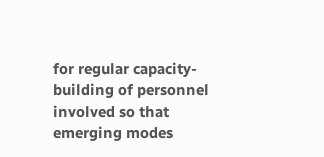for regular capacity-building of personnel involved so that emerging modes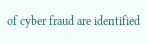of cyber fraud are identified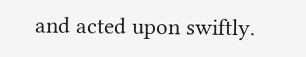and acted upon swiftly.